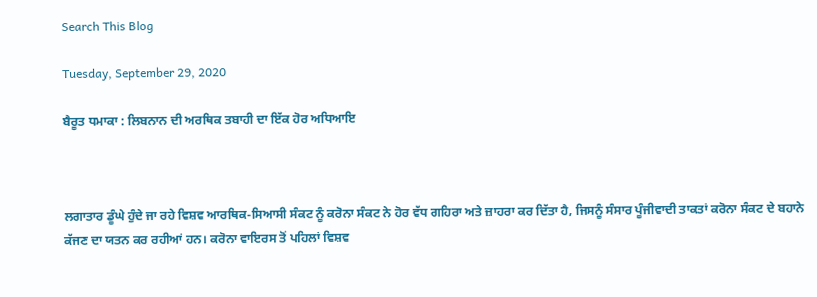Search This Blog

Tuesday, September 29, 2020

ਬੈਰੂਤ ਧਮਾਕਾ : ਲਿਬਨਾਨ ਦੀ ਅਰਥਿਕ ਤਬਾਹੀ ਦਾ ਇੱਕ ਹੋਰ ਅਧਿਆਇ



ਲਗਾਤਾਰ ਡੂੰਘੇ ਹੁੰਦੇ ਜਾ ਰਹੇ ਵਿਸ਼ਵ ਆਰਥਿਕ-ਸਿਆਸੀ ਸੰਕਟ ਨੂੰ ਕਰੋਨਾ ਸੰਕਟ ਨੇ ਹੋਰ ਵੱਧ ਗਹਿਰਾ ਅਤੇ ਜ਼ਾਹਰਾ ਕਰ ਦਿੱਤਾ ਹੈ, ਜਿਸਨੂੰ ਸੰਸਾਰ ਪੂੰਜੀਵਾਦੀ ਤਾਕਤਾਂ ਕਰੋਨਾ ਸੰਕਟ ਦੇ ਬਹਾਨੇ ਕੱਜਣ ਦਾ ਯਤਨ ਕਰ ਰਹੀਆਂ ਹਨ। ਕਰੋਨਾ ਵਾਇਰਸ ਤੋਂ ਪਹਿਲਾਂ ਵਿਸ਼ਵ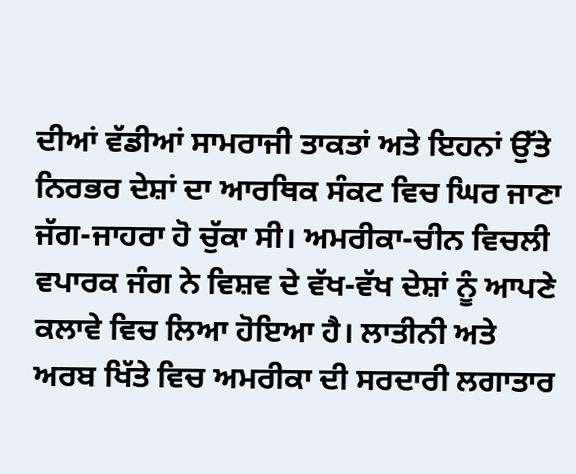ਦੀਆਂ ਵੱਡੀਆਂ ਸਾਮਰਾਜੀ ਤਾਕਤਾਂ ਅਤੇ ਇਹਨਾਂ ਉੱਤੇ ਨਿਰਭਰ ਦੇਸ਼ਾਂ ਦਾ ਆਰਥਿਕ ਸੰਕਟ ਵਿਚ ਘਿਰ ਜਾਣਾ ਜੱਗ-ਜਾਹਰਾ ਹੋ ਚੁੱਕਾ ਸੀ। ਅਮਰੀਕਾ-ਚੀਨ ਵਿਚਲੀ ਵਪਾਰਕ ਜੰਗ ਨੇ ਵਿਸ਼ਵ ਦੇ ਵੱਖ-ਵੱਖ ਦੇਸ਼ਾਂ ਨੂੰ ਆਪਣੇ ਕਲਾਵੇ ਵਿਚ ਲਿਆ ਹੋਇਆ ਹੈ। ਲਾਤੀਨੀ ਅਤੇ ਅਰਬ ਖਿੱਤੇ ਵਿਚ ਅਮਰੀਕਾ ਦੀ ਸਰਦਾਰੀ ਲਗਾਤਾਰ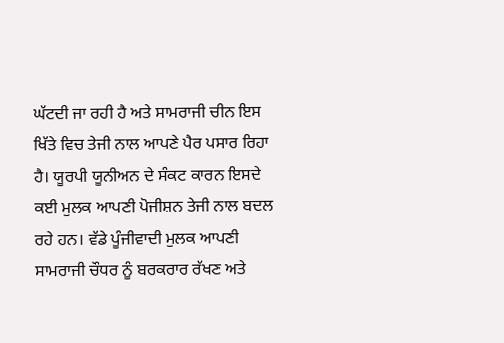ਘੱਟਦੀ ਜਾ ਰਹੀ ਹੈ ਅਤੇ ਸਾਮਰਾਜੀ ਚੀਨ ਇਸ ਖਿੱਤੇ ਵਿਚ ਤੇਜੀ ਨਾਲ ਆਪਣੇ ਪੈਰ ਪਸਾਰ ਰਿਹਾ ਹੈ। ਯੂਰਪੀ ਯੂਨੀਅਨ ਦੇ ਸੰਕਟ ਕਾਰਨ ਇਸਦੇ ਕਈ ਮੁਲਕ ਆਪਣੀ ਪੋਜੀਸ਼ਨ ਤੇਜੀ ਨਾਲ ਬਦਲ ਰਹੇ ਹਨ। ਵੱਡੇ ਪੂੰਜੀਵਾਦੀ ਮੁਲਕ ਆਪਣੀ ਸਾਮਰਾਜੀ ਚੌਧਰ ਨੂੰ ਬਰਕਰਾਰ ਰੱਖਣ ਅਤੇ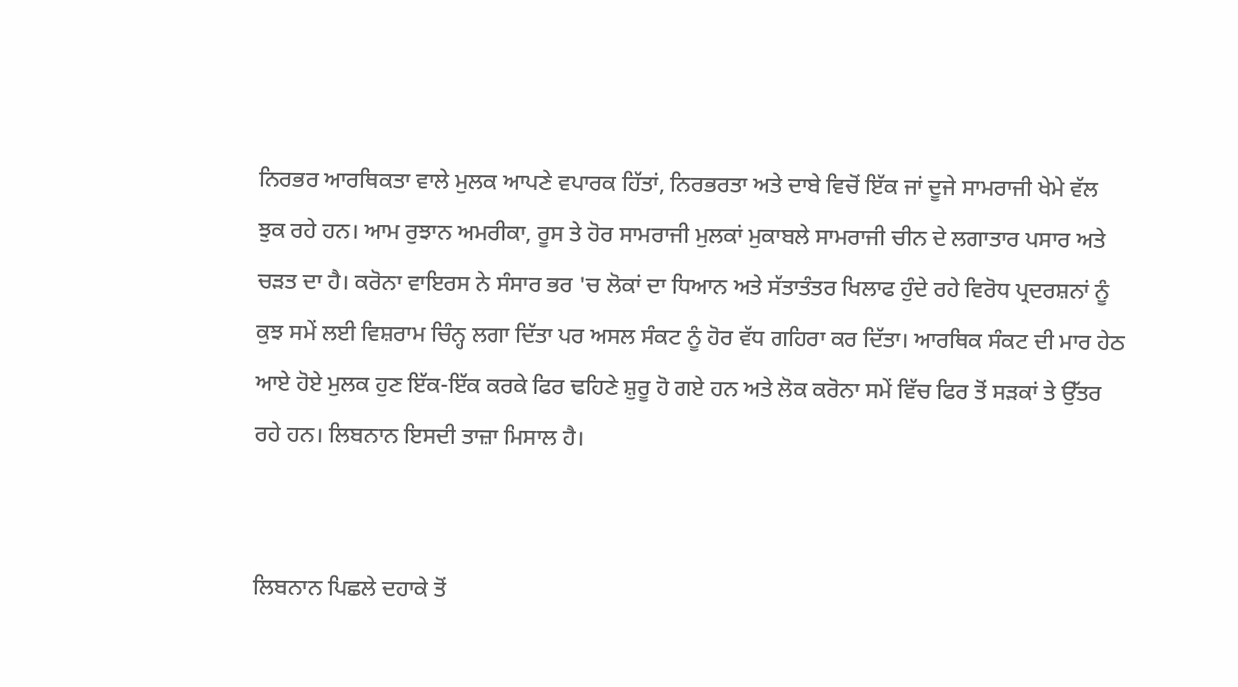ਨਿਰਭਰ ਆਰਥਿਕਤਾ ਵਾਲੇ ਮੁਲਕ ਆਪਣੇ ਵਪਾਰਕ ਹਿੱਤਾਂ, ਨਿਰਭਰਤਾ ਅਤੇ ਦਾਬੇ ਵਿਚੋਂ ਇੱਕ ਜਾਂ ਦੂਜੇ ਸਾਮਰਾਜੀ ਖੇਮੇ ਵੱਲ ਝੁਕ ਰਹੇ ਹਨ। ਆਮ ਰੁਝਾਨ ਅਮਰੀਕਾ, ਰੂਸ ਤੇ ਹੋਰ ਸਾਮਰਾਜੀ ਮੁਲਕਾਂ ਮੁਕਾਬਲੇ ਸਾਮਰਾਜੀ ਚੀਨ ਦੇ ਲਗਾਤਾਰ ਪਸਾਰ ਅਤੇ ਚੜਤ ਦਾ ਹੈ। ਕਰੋਨਾ ਵਾਇਰਸ ਨੇ ਸੰਸਾਰ ਭਰ 'ਚ ਲੋਕਾਂ ਦਾ ਧਿਆਨ ਅਤੇ ਸੱਤਾਤੰਤਰ ਖਿਲਾਫ ਹੁੰਦੇ ਰਹੇ ਵਿਰੋਧ ਪ੍ਰਦਰਸ਼ਨਾਂ ਨੂੰ ਕੁਝ ਸਮੇਂ ਲਈ ਵਿਸ਼ਰਾਮ ਚਿੰਨ੍ਹ ਲਗਾ ਦਿੱਤਾ ਪਰ ਅਸਲ ਸੰਕਟ ਨੂੰ ਹੋਰ ਵੱਧ ਗਹਿਰਾ ਕਰ ਦਿੱਤਾ। ਆਰਥਿਕ ਸੰਕਟ ਦੀ ਮਾਰ ਹੇਠ ਆਏ ਹੋਏ ਮੁਲਕ ਹੁਣ ਇੱਕ-ਇੱਕ ਕਰਕੇ ਫਿਰ ਢਹਿਣੇ ਸ਼ੁਰੂ ਹੋ ਗਏ ਹਨ ਅਤੇ ਲੋਕ ਕਰੋਨਾ ਸਮੇਂ ਵਿੱਚ ਫਿਰ ਤੋਂ ਸੜਕਾਂ ਤੇ ਉੱਤਰ ਰਹੇ ਹਨ। ਲਿਬਨਾਨ ਇਸਦੀ ਤਾਜ਼ਾ ਮਿਸਾਲ ਹੈ।


ਲਿਬਨਾਨ ਪਿਛਲੇ ਦਹਾਕੇ ਤੋਂ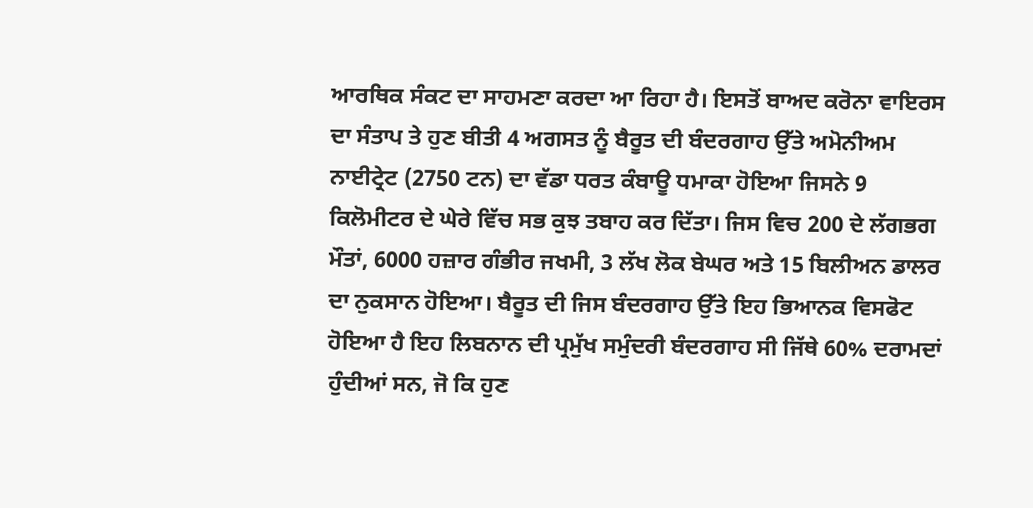ਆਰਥਿਕ ਸੰਕਟ ਦਾ ਸਾਹਮਣਾ ਕਰਦਾ ਆ ਰਿਹਾ ਹੈ। ਇਸਤੋਂ ਬਾਅਦ ਕਰੋਨਾ ਵਾਇਰਸ ਦਾ ਸੰਤਾਪ ਤੇ ਹੁਣ ਬੀਤੀ 4 ਅਗਸਤ ਨੂੰ ਬੈਰੂਤ ਦੀ ਬੰਦਰਗਾਹ ਉੱਤੇ ਅਮੋਨੀਅਮ ਨਾਈਟ੍ਰੇਟ (2750 ਟਨ) ਦਾ ਵੱਡਾ ਧਰਤ ਕੰਬਾਊ ਧਮਾਕਾ ਹੋਇਆ ਜਿਸਨੇ 9 ਕਿਲੋਮੀਟਰ ਦੇ ਘੇਰੇ ਵਿੱਚ ਸਭ ਕੁਝ ਤਬਾਹ ਕਰ ਦਿੱਤਾ। ਜਿਸ ਵਿਚ 200 ਦੇ ਲੱਗਭਗ ਮੌਤਾਂ, 6000 ਹਜ਼ਾਰ ਗੰਭੀਰ ਜਖਮੀ, 3 ਲੱਖ ਲੋਕ ਬੇਘਰ ਅਤੇ 15 ਬਿਲੀਅਨ ਡਾਲਰ ਦਾ ਨੁਕਸਾਨ ਹੋਇਆ। ਬੈਰੂਤ ਦੀ ਜਿਸ ਬੰਦਰਗਾਹ ਉੱਤੇ ਇਹ ਭਿਆਨਕ ਵਿਸਫੋਟ ਹੋਇਆ ਹੈ ਇਹ ਲਿਬਨਾਨ ਦੀ ਪ੍ਰਮੁੱਖ ਸਮੁੰਦਰੀ ਬੰਦਰਗਾਹ ਸੀ ਜਿੱਥੇ 60% ਦਰਾਮਦਾਂ ਹੁੰਦੀਆਂ ਸਨ, ਜੋ ਕਿ ਹੁਣ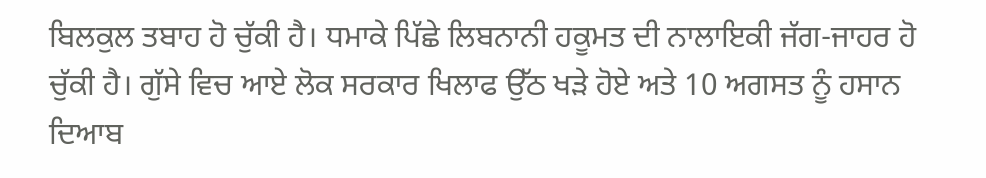ਬਿਲਕੁਲ ਤਬਾਹ ਹੋ ਚੁੱਕੀ ਹੈ। ਧਮਾਕੇ ਪਿੱਛੇ ਲਿਬਨਾਨੀ ਹਕੂਮਤ ਦੀ ਨਾਲਾਇਕੀ ਜੱਗ-ਜਾਹਰ ਹੋ ਚੁੱਕੀ ਹੈ। ਗੁੱਸੇ ਵਿਚ ਆਏ ਲੋਕ ਸਰਕਾਰ ਖਿਲਾਫ ਉੱਠ ਖੜੇ ਹੋਏ ਅਤੇ 10 ਅਗਸਤ ਨੂੰ ਹਸਾਨ ਦਿਆਬ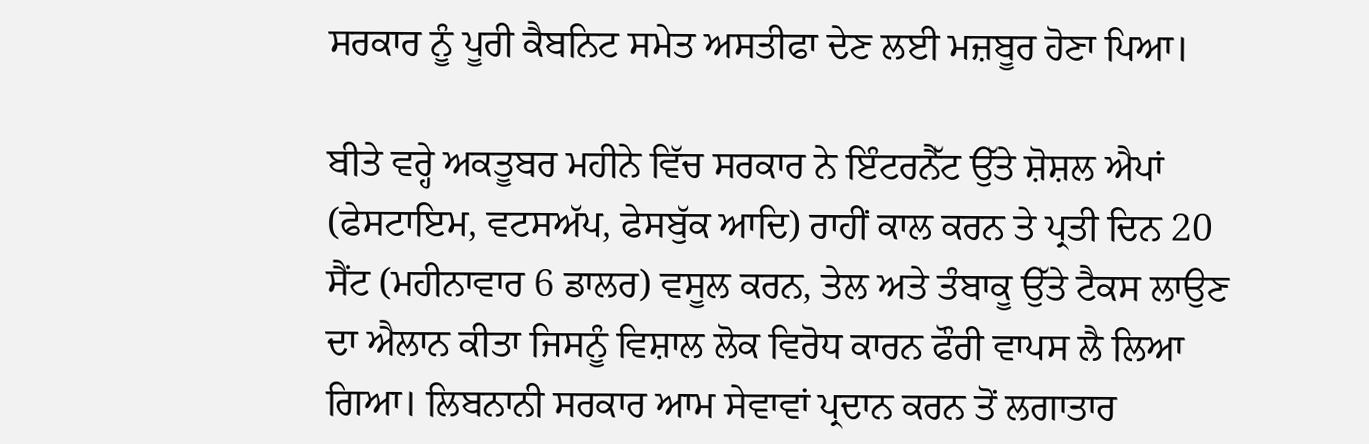ਸਰਕਾਰ ਨੂੰ ਪੂਰੀ ਕੈਬਨਿਟ ਸਮੇਤ ਅਸਤੀਫਾ ਦੇਣ ਲਈ ਮਜ਼ਬੂਰ ਹੋਣਾ ਪਿਆ।

ਬੀਤੇ ਵਰ੍ਹੇ ਅਕਤੂਬਰ ਮਹੀਨੇ ਵਿੱਚ ਸਰਕਾਰ ਨੇ ਇੰਟਰਨੈੱਟ ਉੱਤੇ ਸ਼ੋਸ਼ਲ ਐਪਾਂ (ਫੇਸਟਾਇਮ, ਵਟਸਅੱਪ, ਫੇਸਬੁੱਕ ਆਦਿ) ਰਾਹੀਂ ਕਾਲ ਕਰਨ ਤੇ ਪ੍ਰਤੀ ਦਿਨ 20 ਸੈਂਟ (ਮਹੀਨਾਵਾਰ 6 ਡਾਲਰ) ਵਸੂਲ ਕਰਨ, ਤੇਲ ਅਤੇ ਤੰਬਾਕੂ ਉੱਤੇ ਟੈਕਸ ਲਾਉਣ ਦਾ ਐਲਾਨ ਕੀਤਾ ਜਿਸਨੂੰ ਵਿਸ਼ਾਲ ਲੋਕ ਵਿਰੋਧ ਕਾਰਨ ਫੌਰੀ ਵਾਪਸ ਲੈ ਲਿਆ ਗਿਆ। ਲਿਬਨਾਨੀ ਸਰਕਾਰ ਆਮ ਸੇਵਾਵਾਂ ਪ੍ਰਦਾਨ ਕਰਨ ਤੋਂ ਲਗਾਤਾਰ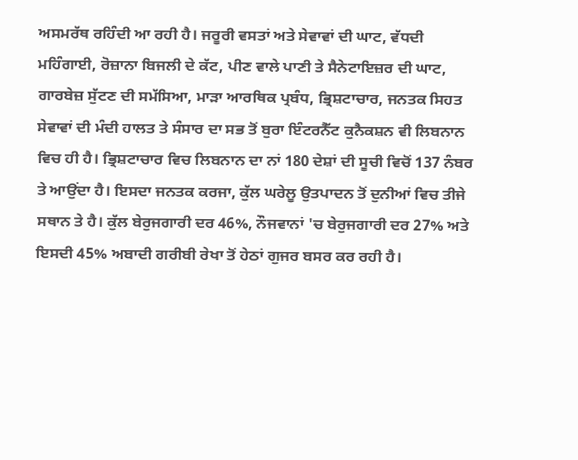ਅਸਮਰੱਥ ਰਹਿੰਦੀ ਆ ਰਹੀ ਹੈ। ਜਰੂਰੀ ਵਸਤਾਂ ਅਤੇ ਸੇਵਾਵਾਂ ਦੀ ਘਾਟ, ਵੱਧਦੀ ਮਹਿੰਗਾਈ, ਰੋਜ਼ਾਨਾ ਬਿਜਲੀ ਦੇ ਕੱਟ, ਪੀਣ ਵਾਲੇ ਪਾਣੀ ਤੇ ਸੈਨੇਟਾਇਜ਼ਰ ਦੀ ਘਾਟ, ਗਾਰਬੇਜ਼ ਸੁੱਟਣ ਦੀ ਸਮੱਸਿਆ, ਮਾੜਾ ਆਰਥਿਕ ਪ੍ਰਬੰਧ, ਭ੍ਰਿਸ਼ਟਾਚਾਰ, ਜਨਤਕ ਸਿਹਤ ਸੇਵਾਵਾਂ ਦੀ ਮੰਦੀ ਹਾਲਤ ਤੇ ਸੰਸਾਰ ਦਾ ਸਭ ਤੋਂ ਬੁਰਾ ਇੰਟਰਨੈੱਟ ਕੁਨੈਕਸ਼ਨ ਵੀ ਲਿਬਨਾਨ ਵਿਚ ਹੀ ਹੈ। ਭ੍ਰਿਸ਼ਟਾਚਾਰ ਵਿਚ ਲਿਬਨਾਨ ਦਾ ਨਾਂ 180 ਦੇਸ਼ਾਂ ਦੀ ਸੂਚੀ ਵਿਚੋਂ 137 ਨੰਬਰ ਤੇ ਆਉਂਦਾ ਹੈ। ਇਸਦਾ ਜਨਤਕ ਕਰਜਾ, ਕੁੱਲ ਘਰੇਲੂ ਉਤਪਾਦਨ ਤੋਂ ਦੁਨੀਆਂ ਵਿਚ ਤੀਜੇ ਸਥਾਨ ਤੇ ਹੈ। ਕੁੱਲ ਬੇਰੁਜਗਾਰੀ ਦਰ 46%, ਨੌਜਵਾਨਾਂ 'ਚ ਬੇਰੁਜਗਾਰੀ ਦਰ 27% ਅਤੇ ਇਸਦੀ 45% ਅਬਾਦੀ ਗਰੀਬੀ ਰੇਖਾ ਤੋਂ ਹੇਠਾਂ ਗੁਜਰ ਬਸਰ ਕਰ ਰਹੀ ਹੈ।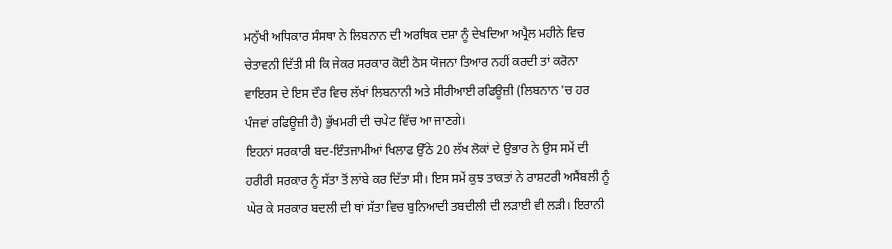ਮਨੁੱਖੀ ਅਧਿਕਾਰ ਸੰਸਥਾ ਨੇ ਲਿਬਨਾਨ ਦੀ ਅਰਥਿਕ ਦਸ਼ਾ ਨੂੰ ਦੇਖਦਿਆ ਅਪ੍ਰੈਲ ਮਹੀਨੇ ਵਿਚ ਚੇਤਾਵਨੀ ਦਿੱਤੀ ਸੀ ਕਿ ਜੇਕਰ ਸਰਕਾਰ ਕੋਈ ਠੋਸ ਯੋਜਨਾ ਤਿਆਰ ਨਹੀਂ ਕਰਦੀ ਤਾਂ ਕਰੋਨਾ ਵਾਇਰਸ ਦੇ ਇਸ ਦੌਰ ਵਿਚ ਲੱਖਾਂ ਲਿਬਨਾਨੀ ਅਤੇ ਸੀਰੀਆਈ ਰਫਿਊਜ਼ੀ (ਲਿਬਨਾਨ 'ਚ ਹਰ ਪੰਜਵਾਂ ਰਫਿਊਜ਼ੀ ਹੈ) ਭੁੱਖਮਰੀ ਦੀ ਚਪੇਟ ਵਿੱਚ ਆ ਜਾਣਗੇ।
ਇਹਨਾਂ ਸਰਕਾਰੀ ਬਦ-ਇੰਤਜਾਮੀਆਂ ਖਿਲਾਫ ਉੱਠੇ 20 ਲੱਖ ਲੋਕਾਂ ਦੇ ਉਭਾਰ ਨੇ ਉਸ ਸਮੇਂ ਦੀ ਹਰੀਰੀ ਸਰਕਾਰ ਨੂੰ ਸੱਤਾ ਤੋਂ ਲਾਂਬੇ ਕਰ ਦਿੱਤਾ ਸੀ। ਇਸ ਸਮੇਂ ਕੁਝ ਤਾਕਤਾਂ ਨੇ ਰਾਸ਼ਟਰੀ ਅਸੈਂਬਲੀ ਨੂੰ ਘੇਰ ਕੇ ਸਰਕਾਰ ਬਦਲੀ ਦੀ ਥਾਂ ਸੱਤਾ ਵਿਚ ਬੁਨਿਆਦੀ ਤਬਦੀਲੀ ਦੀ ਲੜਾਈ ਵੀ ਲੜੀ। ਇਰਾਨੀ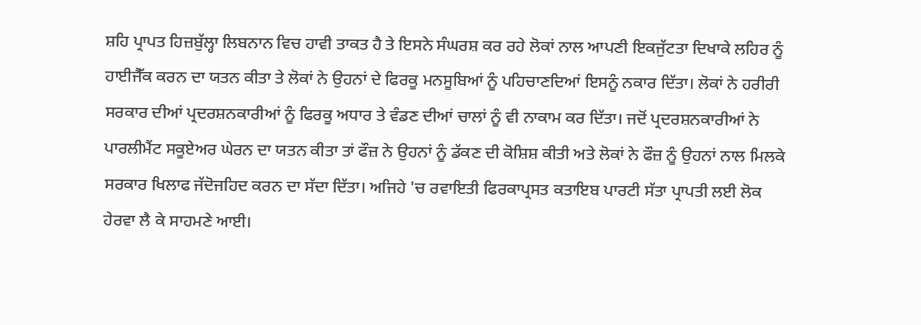ਸ਼ਹਿ ਪ੍ਰਾਪਤ ਹਿਜ਼ਬੁੱਲ੍ਹਾ ਲਿਬਨਾਨ ਵਿਚ ਹਾਵੀ ਤਾਕਤ ਹੈ ਤੇ ਇਸਨੇ ਸੰਘਰਸ਼ ਕਰ ਰਹੇ ਲੋਕਾਂ ਨਾਲ ਆਪਣੀ ਇਕਜੁੱਟਤਾ ਦਿਖਾਕੇ ਲਹਿਰ ਨੂੰ ਹਾਈਜੈੱਕ ਕਰਨ ਦਾ ਯਤਨ ਕੀਤਾ ਤੇ ਲੋਕਾਂ ਨੇ ਉਹਨਾਂ ਦੇ ਫਿਰਕੂ ਮਨਸੂਬਿਆਂ ਨੂੰ ਪਹਿਚਾਣਦਿਆਂ ਇਸਨੂੰ ਨਕਾਰ ਦਿੱਤਾ। ਲੋਕਾਂ ਨੇ ਹਰੀਰੀ ਸਰਕਾਰ ਦੀਆਂ ਪ੍ਰਦਰਸ਼ਨਕਾਰੀਆਂ ਨੂੰ ਫਿਰਕੂ ਅਧਾਰ ਤੇ ਵੰਡਣ ਦੀਆਂ ਚਾਲਾਂ ਨੂੰ ਵੀ ਨਾਕਾਮ ਕਰ ਦਿੱਤਾ। ਜਦੋਂ ਪ੍ਰਦਰਸ਼ਨਕਾਰੀਆਂ ਨੇ ਪਾਰਲੀਮੈਂਟ ਸਕੂਏਅਰ ਘੇਰਨ ਦਾ ਯਤਨ ਕੀਤਾ ਤਾਂ ਫੌਜ਼ ਨੇ ਉਹਨਾਂ ਨੂੰ ਡੱਕਣ ਦੀ ਕੋਸ਼ਿਸ਼ ਕੀਤੀ ਅਤੇ ਲੋਕਾਂ ਨੇ ਫੌਜ਼ ਨੂੰ ਉਹਨਾਂ ਨਾਲ ਮਿਲਕੇ ਸਰਕਾਰ ਖਿਲਾਫ ਜੱਦੋਜਹਿਦ ਕਰਨ ਦਾ ਸੱਦਾ ਦਿੱਤਾ। ਅਜਿਹੇ 'ਚ ਰਵਾਇਤੀ ਫਿਰਕਾਪ੍ਰਸਤ ਕਤਾਇਬ ਪਾਰਟੀ ਸੱਤਾ ਪ੍ਰਾਪਤੀ ਲਈ ਲੋਕ ਹੇਰਵਾ ਲੈ ਕੇ ਸਾਹਮਣੇ ਆਈ।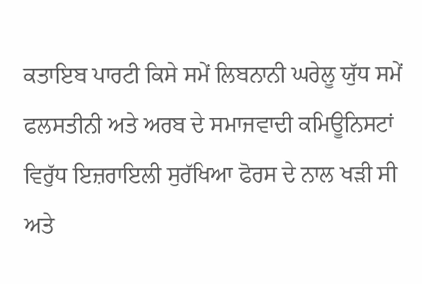ਕਤਾਇਬ ਪਾਰਟੀ ਕਿਸੇ ਸਮੇਂ ਲਿਬਨਾਨੀ ਘਰੇਲੂ ਯੁੱਧ ਸਮੇਂ ਫਲਸਤੀਨੀ ਅਤੇ ਅਰਬ ਦੇ ਸਮਾਜਵਾਦੀ ਕਮਿਊਨਿਸਟਾਂ ਵਿਰੁੱਧ ਇਜ਼ਰਾਇਲੀ ਸੁਰੱਖਿਆ ਫੋਰਸ ਦੇ ਨਾਲ ਖੜੀ ਸੀ ਅਤੇ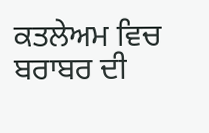ਕਤਲੇਅਮ ਵਿਚ ਬਰਾਬਰ ਦੀ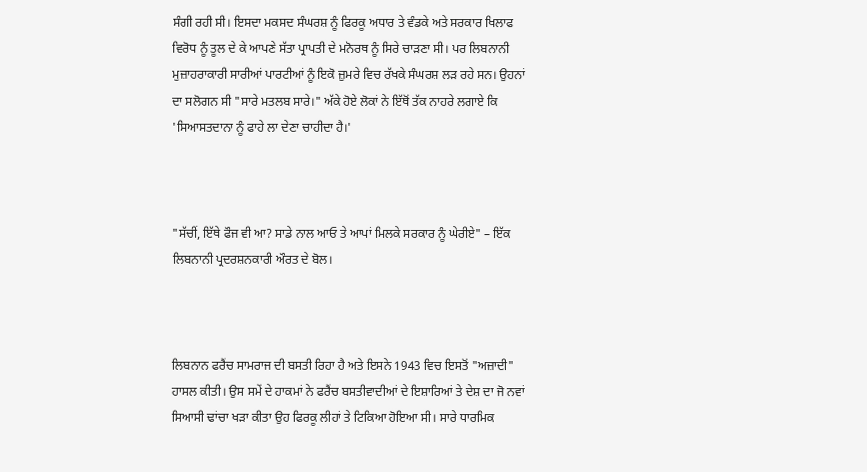ਸੰਗੀ ਰਹੀ ਸੀ। ਇਸਦਾ ਮਕਸਦ ਸੰਘਰਸ਼ ਨੂੰ ਫਿਰਕੂ ਅਧਾਰ ਤੇ ਵੰਡਕੇ ਅਤੇ ਸਰਕਾਰ ਖਿਲਾਫ ਵਿਰੋਧ ਨੂੰ ਤੂਲ ਦੇ ਕੇ ਆਪਣੇ ਸੱਤਾ ਪ੍ਰਾਪਤੀ ਦੇ ਮਨੋਰਥ ਨੂੰ ਸਿਰੇ ਚਾੜਣਾ ਸੀ। ਪਰ ਲਿਬਨਾਨੀ ਮੁਜ਼ਾਹਰਾਕਾਰੀ ਸਾਰੀਆਂ ਪਾਰਟੀਆਂ ਨੂੰ ਇਕੋ ਜ਼ੁਮਰੇ ਵਿਚ ਰੱਖਕੇ ਸੰਘਰਸ਼ ਲੜ ਰਹੇ ਸਨ। ਉਹਨਾਂ ਦਾ ਸਲੋਗਨ ਸੀ "ਸਾਰੇ ਮਤਲਬ ਸਾਰੇ।" ਅੱਕੇ ਹੋਏ ਲੋਕਾਂ ਨੇ ਇੱਥੋਂ ਤੱਕ ਨਾਹਰੇ ਲਗਾਏ ਕਿ 'ਸਿਆਸਤਦਾਨਾ ਨੂੰ ਫਾਹੇ ਲਾ ਦੇਣਾ ਚਾਹੀਦਾ ਹੈ।'



"ਸੱਚੀਂ, ਇੱਥੇ ਫੌਜ ਵੀ ਆ? ਸਾਡੇ ਨਾਲ ਆਓ ਤੇ ਆਪਾਂ ਮਿਲਕੇ ਸਰਕਾਰ ਨੂੰ ਘੇਰੀਏ" – ਇੱਕ ਲਿਬਨਾਨੀ ਪ੍ਰਦਰਸ਼ਨਕਾਰੀ ਔਰਤ ਦੇ ਬੋਲ।



ਲਿਬਨਾਨ ਫਰੈਂਚ ਸਾਮਰਾਜ ਦੀ ਬਸਤੀ ਰਿਹਾ ਹੈ ਅਤੇ ਇਸਨੇ 1943 ਵਿਚ ਇਸਤੋਂ "ਅਜ਼ਾਦੀ" ਹਾਸਲ ਕੀਤੀ। ਉਸ ਸਮੇਂ ਦੇ ਹਾਕਮਾਂ ਨੇ ਫਰੈਂਚ ਬਸਤੀਵਾਦੀਆਂ ਦੇ ਇਸ਼ਾਰਿਆਂ ਤੇ ਦੇਸ਼ ਦਾ ਜੋ ਨਵਾਂ ਸਿਆਸੀ ਢਾਂਚਾ ਖੜਾ ਕੀਤਾ ਉਹ ਫਿਰਕੂ ਲੀਹਾਂ ਤੇ ਟਿਕਿਆ ਹੋਇਆ ਸੀ। ਸਾਰੇ ਧਾਰਮਿਕ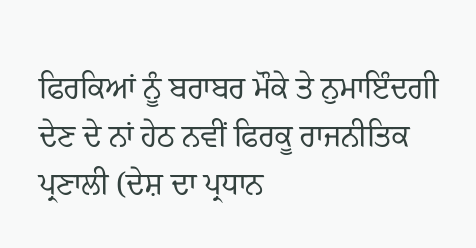ਫਿਰਕਿਆਂ ਨੂੰ ਬਰਾਬਰ ਮੌਕੇ ਤੇ ਨੁਮਾਇੰਦਗੀ ਦੇਣ ਦੇ ਨਾਂ ਹੇਠ ਨਵੀਂ ਫਿਰਕੂ ਰਾਜਨੀਤਿਕ ਪ੍ਰਣਾਲੀ (ਦੇਸ਼ ਦਾ ਪ੍ਰਧਾਨ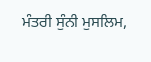ਮੰਤਰੀ ਸੁੰਨੀ ਮੁਸਲਿਮ,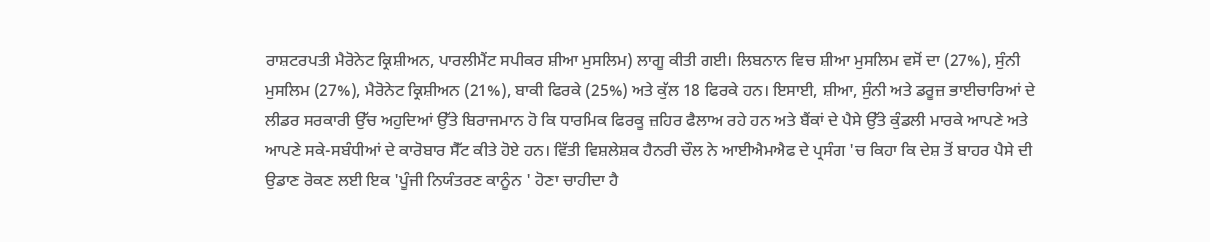ਰਾਸ਼ਟਰਪਤੀ ਮੈਰੋਨੇਟ ਕ੍ਰਿਸ਼ੀਅਨ, ਪਾਰਲੀਮੈਂਟ ਸਪੀਕਰ ਸ਼ੀਆ ਮੁਸਲਿਮ) ਲਾਗੂ ਕੀਤੀ ਗਈ। ਲਿਬਨਾਨ ਵਿਚ ਸ਼ੀਆ ਮੁਸਲਿਮ ਵਸੋਂ ਦਾ (27%), ਸੁੰਨੀ ਮੁਸਲਿਮ (27%), ਮੈਰੋਨੇਟ ਕ੍ਰਿਸ਼ੀਅਨ (21%), ਬਾਕੀ ਫਿਰਕੇ (25%) ਅਤੇ ਕੁੱਲ 18 ਫਿਰਕੇ ਹਨ। ਇਸਾਈ, ਸ਼ੀਆ, ਸੁੰਨੀ ਅਤੇ ਡਰੂਜ਼ ਭਾਈਚਾਰਿਆਂ ਦੇ ਲੀਡਰ ਸਰਕਾਰੀ ਉੱਚ ਅਹੁਦਿਆਂ ਉੱਤੇ ਬਿਰਾਜਮਾਨ ਹੋ ਕਿ ਧਾਰਮਿਕ ਫਿਰਕੂ ਜ਼ਹਿਰ ਫੈਲਾਅ ਰਹੇ ਹਨ ਅਤੇ ਬੈਂਕਾਂ ਦੇ ਪੈਸੇ ਉੱਤੇ ਕੁੰਡਲੀ ਮਾਰਕੇ ਆਪਣੇ ਅਤੇ ਆਪਣੇ ਸਕੇ-ਸਬੰਧੀਆਂ ਦੇ ਕਾਰੋਬਾਰ ਸੈੱਟ ਕੀਤੇ ਹੋਏ ਹਨ। ਵਿੱਤੀ ਵਿਸ਼ਲੇਸ਼ਕ ਹੈਨਰੀ ਚੌਲ ਨੇ ਆਈਐਮਐਫ ਦੇ ਪ੍ਰਸੰਗ 'ਚ ਕਿਹਾ ਕਿ ਦੇਸ਼ ਤੋਂ ਬਾਹਰ ਪੈਸੇ ਦੀ ਉਡਾਣ ਰੋਕਣ ਲਈ ਇਕ 'ਪੂੰਜੀ ਨਿਯੰਤਰਣ ਕਾਨੂੰਨ ' ਹੋਣਾ ਚਾਹੀਦਾ ਹੈ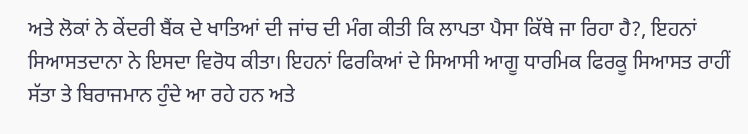ਅਤੇ ਲੋਕਾਂ ਨੇ ਕੇਂਦਰੀ ਬੈਂਕ ਦੇ ਖਾਤਿਆਂ ਦੀ ਜਾਂਚ ਦੀ ਮੰਗ ਕੀਤੀ ਕਿ ਲਾਪਤਾ ਪੈਸਾ ਕਿੱਥੇ ਜਾ ਰਿਹਾ ਹੈ?, ਇਹਨਾਂ ਸਿਆਸਤਦਾਨਾ ਨੇ ਇਸਦਾ ਵਿਰੋਧ ਕੀਤਾ। ਇਹਨਾਂ ਫਿਰਕਿਆਂ ਦੇ ਸਿਆਸੀ ਆਗੂ ਧਾਰਮਿਕ ਫਿਰਕੂ ਸਿਆਸਤ ਰਾਹੀਂ ਸੱਤਾ ਤੇ ਬਿਰਾਜਮਾਨ ਹੁੰਦੇ ਆ ਰਹੇ ਹਨ ਅਤੇ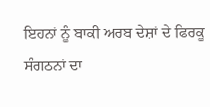ਇਹਨਾਂ ਨੂੰ ਬਾਕੀ ਅਰਬ ਦੇਸ਼ਾਂ ਦੇ ਫਿਰਕੂ ਸੰਗਠਨਾਂ ਦਾ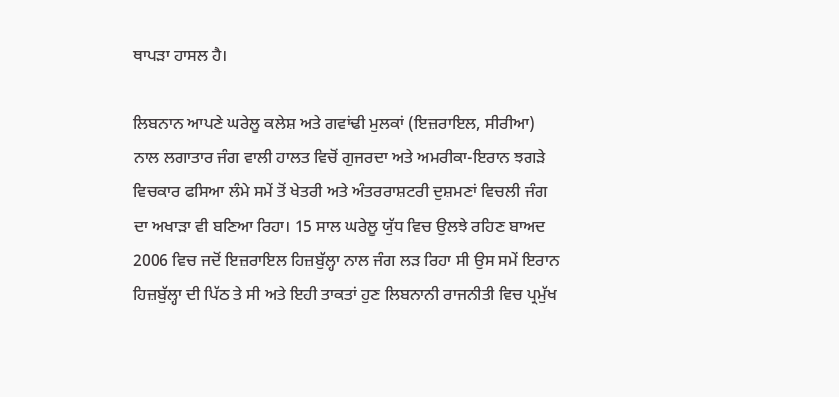ਥਾਪੜਾ ਹਾਸਲ ਹੈ।

ਲਿਬਨਾਨ ਆਪਣੇ ਘਰੇਲੂ ਕਲੇਸ਼ ਅਤੇ ਗਵਾਂਢੀ ਮੁਲਕਾਂ (ਇਜ਼ਰਾਇਲ, ਸੀਰੀਆ) ਨਾਲ ਲਗਾਤਾਰ ਜੰਗ ਵਾਲੀ ਹਾਲਤ ਵਿਚੋਂ ਗੁਜਰਦਾ ਅਤੇ ਅਮਰੀਕਾ-ਇਰਾਨ ਝਗੜੇ ਵਿਚਕਾਰ ਫਸਿਆ ਲੰਮੇ ਸਮੇਂ ਤੋਂ ਖੇਤਰੀ ਅਤੇ ਅੰਤਰਰਾਸ਼ਟਰੀ ਦੁਸ਼ਮਣਾਂ ਵਿਚਲੀ ਜੰਗ ਦਾ ਅਖਾੜਾ ਵੀ ਬਣਿਆ ਰਿਹਾ। 15 ਸਾਲ ਘਰੇਲੂ ਯੁੱਧ ਵਿਚ ਉਲਝੇ ਰਹਿਣ ਬਾਅਦ 2006 ਵਿਚ ਜਦੋਂ ਇਜ਼ਰਾਇਲ ਹਿਜ਼ਬੁੱਲ੍ਹਾ ਨਾਲ ਜੰਗ ਲੜ ਰਿਹਾ ਸੀ ਉਸ ਸਮੇਂ ਇਰਾਨ ਹਿਜ਼ਬੁੱਲ੍ਹਾ ਦੀ ਪਿੱਠ ਤੇ ਸੀ ਅਤੇ ਇਹੀ ਤਾਕਤਾਂ ਹੁਣ ਲਿਬਨਾਨੀ ਰਾਜਨੀਤੀ ਵਿਚ ਪ੍ਰਮੁੱਖ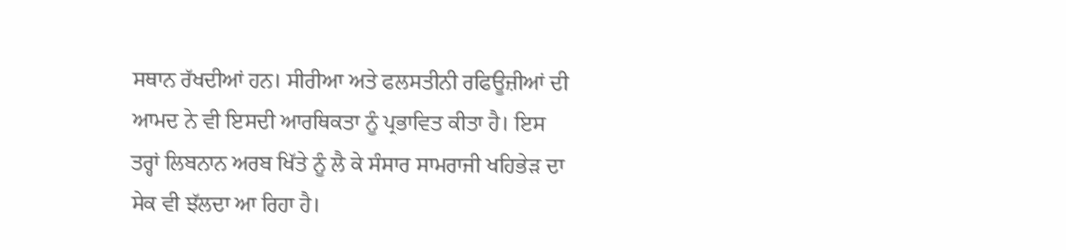ਸਥਾਨ ਰੱਖਦੀਆਂ ਹਨ। ਸੀਰੀਆ ਅਤੇ ਫਲਸਤੀਨੀ ਰਫਿਊਜ਼ੀਆਂ ਦੀ ਆਮਦ ਨੇ ਵੀ ਇਸਦੀ ਆਰਥਿਕਤਾ ਨੂੰ ਪ੍ਰਭਾਵਿਤ ਕੀਤਾ ਹੈ। ਇਸ ਤਰ੍ਹਾਂ ਲਿਬਨਾਨ ਅਰਬ ਖਿੱਤੇ ਨੂੰ ਲੈ ਕੇ ਸੰਸਾਰ ਸਾਮਰਾਜੀ ਖਹਿਭੇੜ ਦਾ ਸੇਕ ਵੀ ਝੱਲਦਾ ਆ ਰਿਹਾ ਹੈ।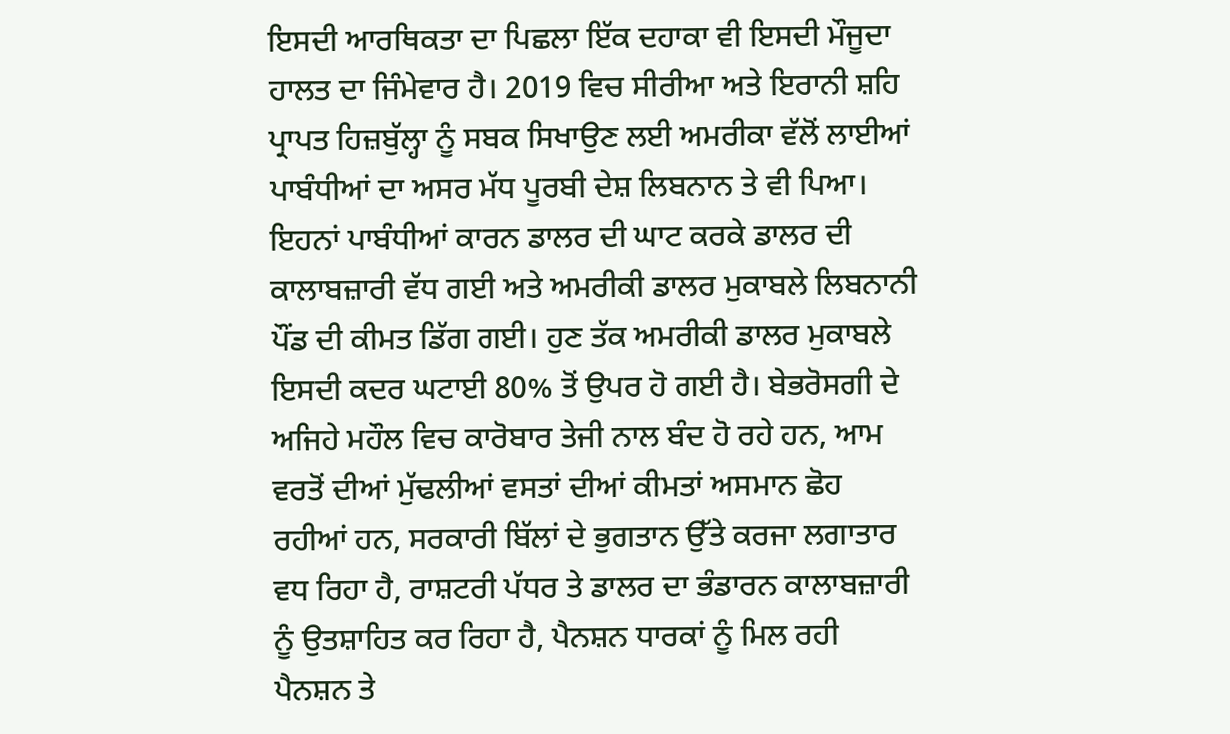ਇਸਦੀ ਆਰਥਿਕਤਾ ਦਾ ਪਿਛਲਾ ਇੱਕ ਦਹਾਕਾ ਵੀ ਇਸਦੀ ਮੌਜੂਦਾ ਹਾਲਤ ਦਾ ਜਿੰਮੇਵਾਰ ਹੈ। 2019 ਵਿਚ ਸੀਰੀਆ ਅਤੇ ਇਰਾਨੀ ਸ਼ਹਿ ਪ੍ਰਾਪਤ ਹਿਜ਼ਬੁੱਲ੍ਹਾ ਨੂੰ ਸਬਕ ਸਿਖਾਉਣ ਲਈ ਅਮਰੀਕਾ ਵੱਲੋਂ ਲਾਈਆਂ ਪਾਬੰਧੀਆਂ ਦਾ ਅਸਰ ਮੱਧ ਪੂਰਬੀ ਦੇਸ਼ ਲਿਬਨਾਨ ਤੇ ਵੀ ਪਿਆ। ਇਹਨਾਂ ਪਾਬੰਧੀਆਂ ਕਾਰਨ ਡਾਲਰ ਦੀ ਘਾਟ ਕਰਕੇ ਡਾਲਰ ਦੀ ਕਾਲਾਬਜ਼ਾਰੀ ਵੱਧ ਗਈ ਅਤੇ ਅਮਰੀਕੀ ਡਾਲਰ ਮੁਕਾਬਲੇ ਲਿਬਨਾਨੀ ਪੌਂਡ ਦੀ ਕੀਮਤ ਡਿੱਗ ਗਈ। ਹੁਣ ਤੱਕ ਅਮਰੀਕੀ ਡਾਲਰ ਮੁਕਾਬਲੇ ਇਸਦੀ ਕਦਰ ਘਟਾਈ 80% ਤੋਂ ਉਪਰ ਹੋ ਗਈ ਹੈ। ਬੇਭਰੋਸਗੀ ਦੇ ਅਜਿਹੇ ਮਹੌਲ ਵਿਚ ਕਾਰੋਬਾਰ ਤੇਜੀ ਨਾਲ ਬੰਦ ਹੋ ਰਹੇ ਹਨ, ਆਮ ਵਰਤੋਂ ਦੀਆਂ ਮੁੱਢਲੀਆਂ ਵਸਤਾਂ ਦੀਆਂ ਕੀਮਤਾਂ ਅਸਮਾਨ ਛੋਹ ਰਹੀਆਂ ਹਨ, ਸਰਕਾਰੀ ਬਿੱਲਾਂ ਦੇ ਭੁਗਤਾਨ ਉੱਤੇ ਕਰਜਾ ਲਗਾਤਾਰ ਵਧ ਰਿਹਾ ਹੈ, ਰਾਸ਼ਟਰੀ ਪੱਧਰ ਤੇ ਡਾਲਰ ਦਾ ਭੰਡਾਰਨ ਕਾਲਾਬਜ਼ਾਰੀ ਨੂੰ ਉਤਸ਼ਾਹਿਤ ਕਰ ਰਿਹਾ ਹੈ, ਪੈਨਸ਼ਨ ਧਾਰਕਾਂ ਨੂੰ ਮਿਲ ਰਹੀ ਪੈਨਸ਼ਨ ਤੇ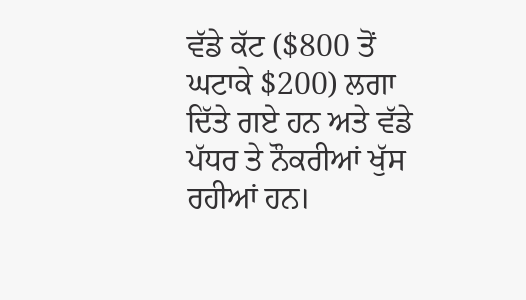ਵੱਡੇ ਕੱਟ ($800 ਤੋਂ ਘਟਾਕੇ $200) ਲਗਾ ਦਿੱਤੇ ਗਏ ਹਨ ਅਤੇ ਵੱਡੇ ਪੱਧਰ ਤੇ ਨੌਕਰੀਆਂ ਖੁੱਸ ਰਹੀਆਂ ਹਨ।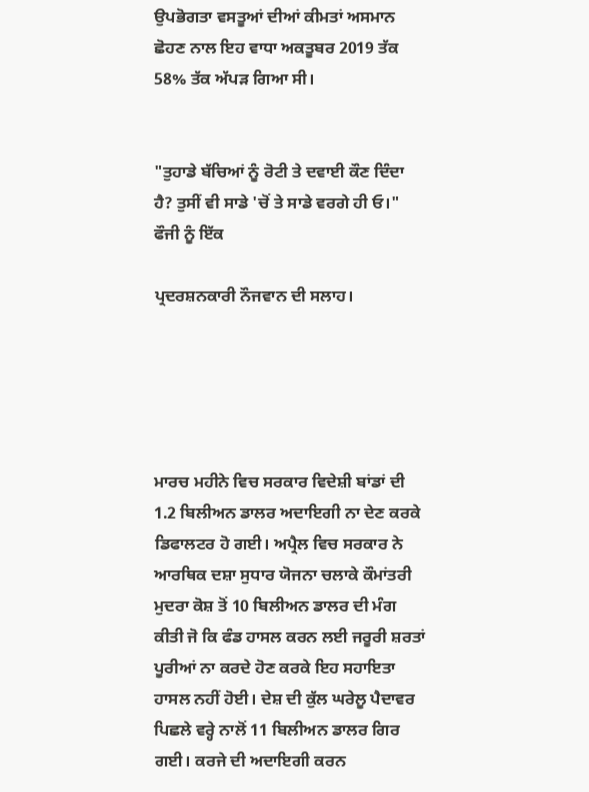ਉਪਭੋਗਤਾ ਵਸਤੂਆਂ ਦੀਆਂ ਕੀਮਤਾਂ ਅਸਮਾਨ ਛੋਹਣ ਨਾਲ ਇਹ ਵਾਧਾ ਅਕਤੂਬਰ 2019 ਤੱਕ 58% ਤੱਕ ਅੱਪੜ ਗਿਆ ਸੀ।


"ਤੁਹਾਡੇ ਬੱਚਿਆਂ ਨੂੰ ਰੋਟੀ ਤੇ ਦਵਾਈ ਕੌਣ ਦਿੰਦਾ ਹੈ? ਤੁਸੀਂ ਵੀ ਸਾਡੇ 'ਚੋਂ ਤੇ ਸਾਡੇ ਵਰਗੇ ਹੀ ਓ।" ਫੌਜੀ ਨੂੰ ਇੱਕ

ਪ੍ਰਦਰਸ਼ਨਕਾਰੀ ਨੌਜਵਾਨ ਦੀ ਸਲਾਹ।





ਮਾਰਚ ਮਹੀਨੇ ਵਿਚ ਸਰਕਾਰ ਵਿਦੇਸ਼ੀ ਬਾਂਡਾਂ ਦੀ 1.2 ਬਿਲੀਅਨ ਡਾਲਰ ਅਦਾਇਗੀ ਨਾ ਦੇਣ ਕਰਕੇ ਡਿਫਾਲਟਰ ਹੋ ਗਈ। ਅਪ੍ਰੈਲ ਵਿਚ ਸਰਕਾਰ ਨੇ ਆਰਥਿਕ ਦਸ਼ਾ ਸੁਧਾਰ ਯੋਜਨਾ ਚਲਾਕੇ ਕੌਮਾਂਤਰੀ ਮੁਦਰਾ ਕੋਸ਼ ਤੋਂ 10 ਬਿਲੀਅਨ ਡਾਲਰ ਦੀ ਮੰਗ ਕੀਤੀ ਜੋ ਕਿ ਫੰਡ ਹਾਸਲ ਕਰਨ ਲਈ ਜਰੂਰੀ ਸ਼ਰਤਾਂ ਪੂਰੀਆਂ ਨਾ ਕਰਦੇ ਹੋਣ ਕਰਕੇ ਇਹ ਸਹਾਇਤਾ ਹਾਸਲ ਨਹੀਂ ਹੋਈ। ਦੇਸ਼ ਦੀ ਕੁੱਲ ਘਰੇਲੂ ਪੈਦਾਵਰ ਪਿਛਲੇ ਵਰ੍ਹੇ ਨਾਲੋਂ 11 ਬਿਲੀਅਨ ਡਾਲਰ ਗਿਰ ਗਈ। ਕਰਜੇ ਦੀ ਅਦਾਇਗੀ ਕਰਨ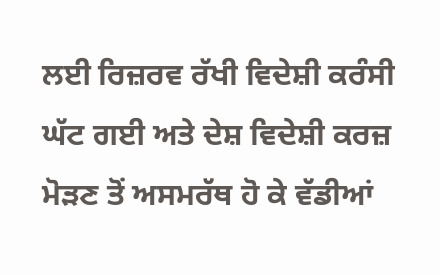ਲਈ ਰਿਜ਼ਰਵ ਰੱਖੀ ਵਿਦੇਸ਼ੀ ਕਰੰਸੀ ਘੱਟ ਗਈ ਅਤੇ ਦੇਸ਼ ਵਿਦੇਸ਼ੀ ਕਰਜ਼ ਮੋੜਣ ਤੋਂ ਅਸਮਰੱਥ ਹੋ ਕੇ ਵੱਡੀਆਂ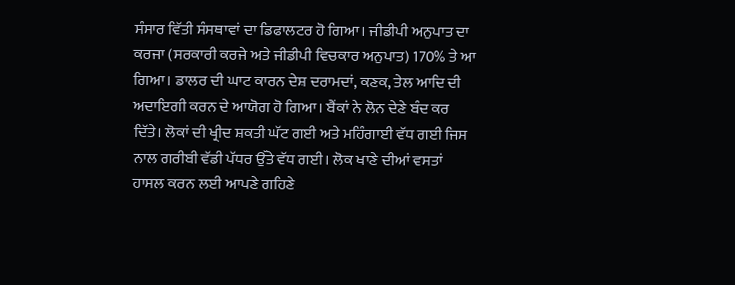ਸੰਸਾਰ ਵਿੱਤੀ ਸੰਸਥਾਵਾਂ ਦਾ ਡਿਫਾਲਟਰ ਹੋ ਗਿਆ। ਜੀਡੀਪੀ ਅਨੁਪਾਤ ਦਾ ਕਰਜਾ (ਸਰਕਾਰੀ ਕਰਜੇ ਅਤੇ ਜੀਡੀਪੀ ਵਿਚਕਾਰ ਅਨੁਪਾਤ) 170% ਤੇ ਆ ਗਿਆ। ਡਾਲਰ ਦੀ ਘਾਟ ਕਾਰਨ ਦੇਸ਼ ਦਰਾਮਦਾਂ, ਕਣਕ, ਤੇਲ ਆਦਿ ਦੀ ਅਦਾਇਗੀ ਕਰਨ ਦੇ ਆਯੋਗ ਹੋ ਗਿਆ। ਬੈਂਕਾਂ ਨੇ ਲੋਨ ਦੇਣੇ ਬੰਦ ਕਰ ਦਿੱਤੇ। ਲੋਕਾਂ ਦੀ ਖ੍ਰੀਦ ਸ਼ਕਤੀ ਘੱਟ ਗਈ ਅਤੇ ਮਹਿੰਗਾਈ ਵੱਧ ਗਈ ਜਿਸ ਨਾਲ ਗਰੀਬੀ ਵੱਡੀ ਪੱਧਰ ਉੱਤੇ ਵੱਧ ਗਈ। ਲੋਕ ਖਾਣੇ ਦੀਆਂ ਵਸਤਾਂ ਹਾਸਲ ਕਰਨ ਲਈ ਆਪਣੇ ਗਹਿਣੇ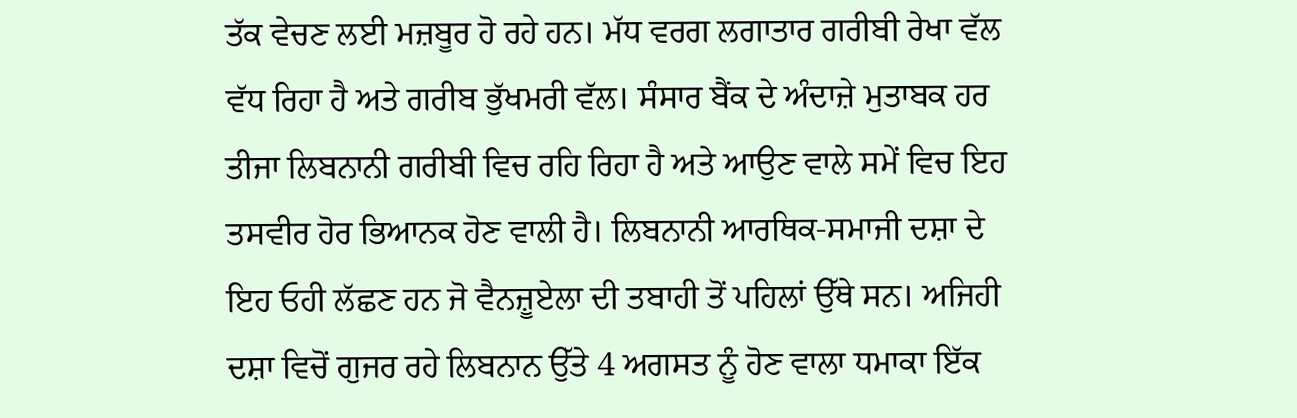ਤੱਕ ਵੇਚਣ ਲਈ ਮਜ਼ਬੂਰ ਹੋ ਰਹੇ ਹਨ। ਮੱਧ ਵਰਗ ਲਗਾਤਾਰ ਗਰੀਬੀ ਰੇਖਾ ਵੱਲ ਵੱਧ ਰਿਹਾ ਹੈ ਅਤੇ ਗਰੀਬ ਭੁੱਖਮਰੀ ਵੱਲ। ਸੰਸਾਰ ਬੈਂਕ ਦੇ ਅੰਦਾਜ਼ੇ ਮੁਤਾਬਕ ਹਰ ਤੀਜਾ ਲਿਬਨਾਨੀ ਗਰੀਬੀ ਵਿਚ ਰਹਿ ਰਿਹਾ ਹੈ ਅਤੇ ਆਉਣ ਵਾਲੇ ਸਮੇਂ ਵਿਚ ਇਹ ਤਸਵੀਰ ਹੋਰ ਭਿਆਨਕ ਹੋਣ ਵਾਲੀ ਹੈ। ਲਿਬਨਾਨੀ ਆਰਥਿਕ-ਸਮਾਜੀ ਦਸ਼ਾ ਦੇ ਇਹ ਓਹੀ ਲੱਛਣ ਹਨ ਜੋ ਵੈਨਜ਼ੂਏਲਾ ਦੀ ਤਬਾਹੀ ਤੋਂ ਪਹਿਲਾਂ ਉੱਥੇ ਸਨ। ਅਜਿਹੀ ਦਸ਼ਾ ਵਿਚੋਂ ਗੁਜਰ ਰਹੇ ਲਿਬਨਾਨ ਉੱਤੇ 4 ਅਗਸਤ ਨੂੰ ਹੋਣ ਵਾਲਾ ਧਮਾਕਾ ਇੱਕ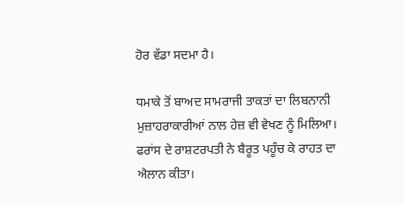ਹੋਰ ਵੱਡਾ ਸਦਮਾ ਹੈ।

ਧਮਾਕੇ ਤੋਂ ਬਾਅਦ ਸਾਮਰਾਜੀ ਤਾਕਤਾਂ ਦਾ ਲਿਬਨਾਨੀ ਮੁਜ਼ਾਹਰਾਕਾਰੀਆਂ ਨਾਲ ਹੇਜ਼ ਵੀ ਵੇਖਣ ਨੂੰ ਮਿਲਿਆ। ਫਰਾਂਸ ਦੇ ਰਾਸ਼ਟਰਪਤੀ ਨੇ ਬੈਰੂਤ ਪਹੂੰਚ ਕੇ ਰਾਹਤ ਦਾ ਐਲਾਨ ਕੀਤਾ।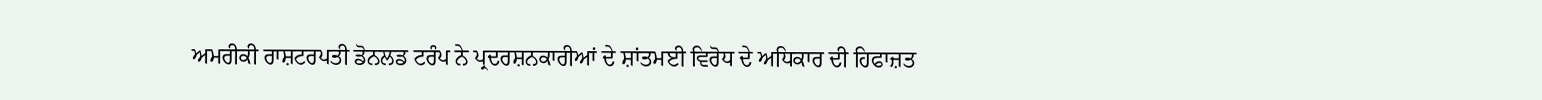ਅਮਰੀਕੀ ਰਾਸ਼ਟਰਪਤੀ ਡੋਨਲਡ ਟਰੰਪ ਨੇ ਪ੍ਰਦਰਸ਼ਨਕਾਰੀਆਂ ਦੇ ਸ਼ਾਂਤਮਈ ਵਿਰੋਧ ਦੇ ਅਧਿਕਾਰ ਦੀ ਹਿਫਾਜ਼ਤ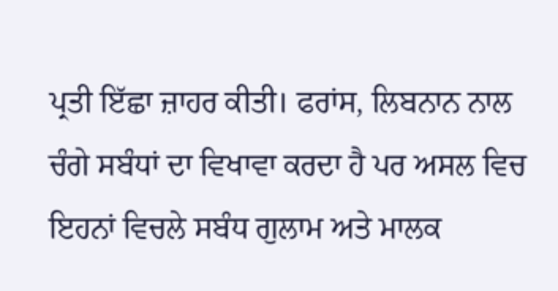ਪ੍ਰਤੀ ਇੱਛਾ ਜ਼ਾਹਰ ਕੀਤੀ। ਫਰਾਂਸ, ਲਿਬਨਾਨ ਨਾਲ ਚੰਗੇ ਸਬੰਧਾਂ ਦਾ ਵਿਖਾਵਾ ਕਰਦਾ ਹੈ ਪਰ ਅਸਲ ਵਿਚ ਇਹਨਾਂ ਵਿਚਲੇ ਸਬੰਧ ਗੁਲਾਮ ਅਤੇ ਮਾਲਕ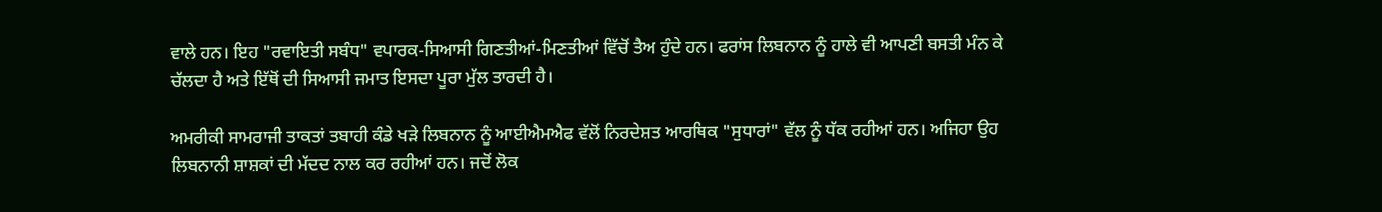ਵਾਲੇ ਹਨ। ਇਹ "ਰਵਾਇਤੀ ਸਬੰਧ" ਵਪਾਰਕ-ਸਿਆਸੀ ਗਿਣਤੀਆਂ-ਮਿਣਤੀਆਂ ਵਿੱਚੋਂ ਤੈਅ ਹੁੰਦੇ ਹਨ। ਫਰਾਂਸ ਲਿਬਨਾਨ ਨੂੰ ਹਾਲੇ ਵੀ ਆਪਣੀ ਬਸਤੀ ਮੰਨ ਕੇ ਚੱਲਦਾ ਹੈ ਅਤੇ ਇੱਥੋਂ ਦੀ ਸਿਆਸੀ ਜਮਾਤ ਇਸਦਾ ਪੂਰਾ ਮੁੱਲ ਤਾਰਦੀ ਹੈ।

ਅਮਰੀਕੀ ਸਾਮਰਾਜੀ ਤਾਕਤਾਂ ਤਬਾਹੀ ਕੰਡੇ ਖੜੇ ਲਿਬਨਾਨ ਨੂੰ ਆਈਐਮਐਫ ਵੱਲੋਂ ਨਿਰਦੇਸ਼ਤ ਆਰਥਿਕ "ਸੁਧਾਰਾਂ" ਵੱਲ ਨੂੰ ਧੱਕ ਰਹੀਆਂ ਹਨ। ਅਜਿਹਾ ਉਹ ਲਿਬਨਾਨੀ ਸ਼ਾਸ਼ਕਾਂ ਦੀ ਮੱਦਦ ਨਾਲ ਕਰ ਰਹੀਆਂ ਹਨ। ਜਦੋਂ ਲੋਕ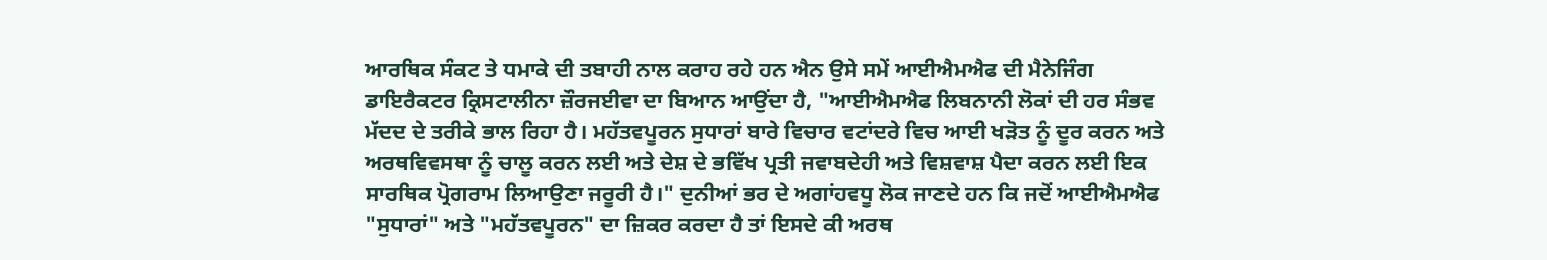ਆਰਥਿਕ ਸੰਕਟ ਤੇ ਧਮਾਕੇ ਦੀ ਤਬਾਹੀ ਨਾਲ ਕਰਾਹ ਰਹੇ ਹਨ ਐਨ ਉਸੇ ਸਮੇਂ ਆਈਐਮਐਫ ਦੀ ਮੈਨੇਜਿੰਗ ਡਾਇਰੈਕਟਰ ਕ੍ਰਿਸਟਾਲੀਨਾ ਜ਼ੌਰਜਈਵਾ ਦਾ ਬਿਆਨ ਆਉਂਦਾ ਹੈ, "ਆਈਐਮਐਫ ਲਿਬਨਾਨੀ ਲੋਕਾਂ ਦੀ ਹਰ ਸੰਭਵ ਮੱਦਦ ਦੇ ਤਰੀਕੇ ਭਾਲ ਰਿਹਾ ਹੈ। ਮਹੱਤਵਪੂਰਨ ਸੁਧਾਰਾਂ ਬਾਰੇ ਵਿਚਾਰ ਵਟਾਂਦਰੇ ਵਿਚ ਆਈ ਖੜੋਤ ਨੂੰ ਦੂਰ ਕਰਨ ਅਤੇ ਅਰਥਵਿਵਸਥਾ ਨੂੰ ਚਾਲੂ ਕਰਨ ਲਈ ਅਤੇ ਦੇਸ਼ ਦੇ ਭਵਿੱਖ ਪ੍ਰਤੀ ਜਵਾਬਦੇਹੀ ਅਤੇ ਵਿਸ਼ਵਾਸ਼ ਪੈਦਾ ਕਰਨ ਲਈ ਇਕ ਸਾਰਥਿਕ ਪ੍ਰੋਗਰਾਮ ਲਿਆਉਣਾ ਜਰੂਰੀ ਹੈ।" ਦੁਨੀਆਂ ਭਰ ਦੇ ਅਗਾਂਹਵਧੂ ਲੋਕ ਜਾਣਦੇ ਹਨ ਕਿ ਜਦੋਂ ਆਈਐਮਐਫ "ਸੁਧਾਰਾਂ" ਅਤੇ "ਮਹੱਤਵਪੂਰਨ" ਦਾ ਜ਼ਿਕਰ ਕਰਦਾ ਹੈ ਤਾਂ ਇਸਦੇ ਕੀ ਅਰਥ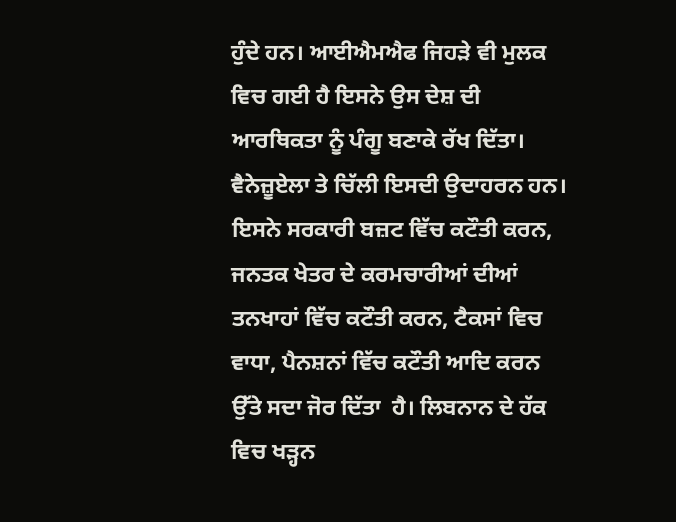ਹੁੰਦੇ ਹਨ। ਆਈਐਮਐਫ ਜਿਹੜੇ ਵੀ ਮੁਲਕ ਵਿਚ ਗਈ ਹੈ ਇਸਨੇ ਉਸ ਦੇਸ਼ ਦੀ ਆਰਥਿਕਤਾ ਨੂੰ ਪੰਗੂ ਬਣਾਕੇ ਰੱਖ ਦਿੱਤਾ। ਵੈਨੇਜ਼ੂਏਲਾ ਤੇ ਚਿੱਲੀ ਇਸਦੀ ਉਦਾਹਰਨ ਹਨ। ਇਸਨੇ ਸਰਕਾਰੀ ਬਜ਼ਟ ਵਿੱਚ ਕਟੌਤੀ ਕਰਨ, ਜਨਤਕ ਖੇਤਰ ਦੇ ਕਰਮਚਾਰੀਆਂ ਦੀਆਂ ਤਨਖਾਹਾਂ ਵਿੱਚ ਕਟੌਤੀ ਕਰਨ, ਟੈਕਸਾਂ ਵਿਚ ਵਾਧਾ, ਪੈਨਸ਼ਨਾਂ ਵਿੱਚ ਕਟੌਤੀ ਆਦਿ ਕਰਨ ਉੱਤੇ ਸਦਾ ਜੋਰ ਦਿੱਤਾ  ਹੈ। ਲਿਬਨਾਨ ਦੇ ਹੱਕ ਵਿਚ ਖੜ੍ਹਨ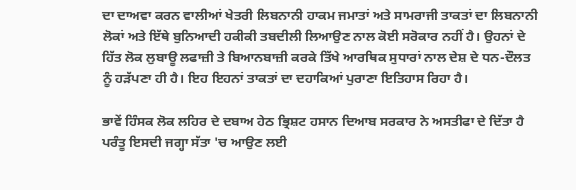ਦਾ ਦਾਅਵਾ ਕਰਨ ਵਾਲੀਆਂ ਖੇਤਰੀ ਲਿਬਨਾਨੀ ਹਾਕਮ ਜਮਾਤਾਂ ਅਤੇ ਸਾਮਰਾਜੀ ਤਾਕਤਾਂ ਦਾ ਲਿਬਨਾਨੀ ਲੋਕਾਂ ਅਤੇ ਇੱਥੇ ਬੁਨਿਆਦੀ ਹਕੀਕੀ ਤਬਦੀਲੀ ਲਿਆਉਣ ਨਾਲ ਕੋਈ ਸਰੋਕਾਰ ਨਹੀਂ ਹੈ। ਉਹਨਾਂ ਦੇ ਹਿੱਤ ਲੋਕ ਲੁਬਾਊ ਲਫਾਜ਼ੀ ਤੇ ਬਿਆਨਬਾਜ਼ੀ ਕਰਕੇ ਤਿੱਖੇ ਆਰਥਿਕ ਸੁਧਾਰਾਂ ਨਾਲ ਦੇਸ਼ ਦੇ ਧਨ-ਦੌਲਤ ਨੂੰ ਹੜੱਪਣਾ ਹੀ ਹੈ। ਇਹ ਇਹਨਾਂ ਤਾਕਤਾਂ ਦਾ ਦਹਾਕਿਆਂ ਪੁਰਾਣਾ ਇਤਿਹਾਸ ਰਿਹਾ ਹੈ।

ਭਾਵੇਂ ਹਿੰਸਕ ਲੋਕ ਲਹਿਰ ਦੇ ਦਬਾਅ ਹੇਠ ਭ੍ਰਿਸ਼ਟ ਹਸਾਨ ਦਿਆਬ ਸਰਕਾਰ ਨੇ ਅਸਤੀਫਾ ਦੇ ਦਿੱਤਾ ਹੈ ਪਰੰਤੂ ਇਸਦੀ ਜਗ੍ਹਾ ਸੱਤਾ 'ਚ ਆਉਣ ਲਈ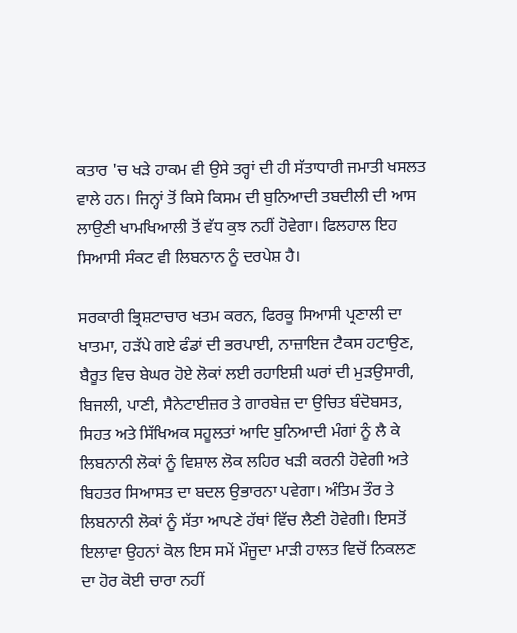ਕਤਾਰ 'ਚ ਖੜੇ ਹਾਕਮ ਵੀ ਉਸੇ ਤਰ੍ਹਾਂ ਦੀ ਹੀ ਸੱਤਾਧਾਰੀ ਜਮਾਤੀ ਖਸਲਤ ਵਾਲੇ ਹਨ। ਜਿਨ੍ਹਾਂ ਤੋਂ ਕਿਸੇ ਕਿਸਮ ਦੀ ਬੁਨਿਆਦੀ ਤਬਦੀਲੀ ਦੀ ਆਸ ਲਾਉਣੀ ਖਾਮਖਿਆਲੀ ਤੋਂ ਵੱਧ ਕੁਝ ਨਹੀਂ ਹੋਵੇਗਾ। ਫਿਲਹਾਲ ਇਹ ਸਿਆਸੀ ਸੰਕਟ ਵੀ ਲਿਬਨਾਨ ਨੂੰ ਦਰਪੇਸ਼ ਹੈ।

ਸਰਕਾਰੀ ਭ੍ਰਿਸ਼ਟਾਚਾਰ ਖਤਮ ਕਰਨ, ਫਿਰਕੂ ਸਿਆਸੀ ਪ੍ਰਣਾਲੀ ਦਾ ਖਾਤਮਾ, ਹੜੱਪੇ ਗਏ ਫੰਡਾਂ ਦੀ ਭਰਪਾਈ, ਨਾਜ਼ਾਇਜ ਟੈਕਸ ਹਟਾਉਣ, ਬੈਰੂਤ ਵਿਚ ਬੇਘਰ ਹੋਏ ਲੋਕਾਂ ਲਈ ਰਹਾਇਸ਼ੀ ਘਰਾਂ ਦੀ ਮੁੜਉਸਾਰੀ, ਬਿਜਲੀ, ਪਾਣੀ, ਸੈਨੇਟਾਈਜ਼ਰ ਤੇ ਗਾਰਬੇਜ਼ ਦਾ ਉਚਿਤ ਬੰਦੋਬਸਤ, ਸਿਹਤ ਅਤੇ ਸਿੱਖਿਅਕ ਸਹੂਲਤਾਂ ਆਦਿ ਬੁਨਿਆਦੀ ਮੰਗਾਂ ਨੂੰ ਲੈ ਕੇ ਲਿਬਨਾਨੀ ਲੋਕਾਂ ਨੂੰ ਵਿਸ਼ਾਲ ਲੋਕ ਲਹਿਰ ਖੜੀ ਕਰਨੀ ਹੋਵੇਗੀ ਅਤੇ ਬਿਹਤਰ ਸਿਆਸਤ ਦਾ ਬਦਲ ਉਭਾਰਨਾ ਪਵੇਗਾ। ਅੰਤਿਮ ਤੌਰ ਤੇ ਲਿਬਨਾਨੀ ਲੋਕਾਂ ਨੂੰ ਸੱਤਾ ਆਪਣੇ ਹੱਥਾਂ ਵਿੱਚ ਲੈਣੀ ਹੋਵੇਗੀ। ਇਸਤੋਂ ਇਲਾਵਾ ਉਹਨਾਂ ਕੋਲ ਇਸ ਸਮੇਂ ਮੌਜੂਦਾ ਮਾੜੀ ਹਾਲਤ ਵਿਚੋਂ ਨਿਕਲਣ ਦਾ ਹੋਰ ਕੋਈ ਚਾਰਾ ਨਹੀਂ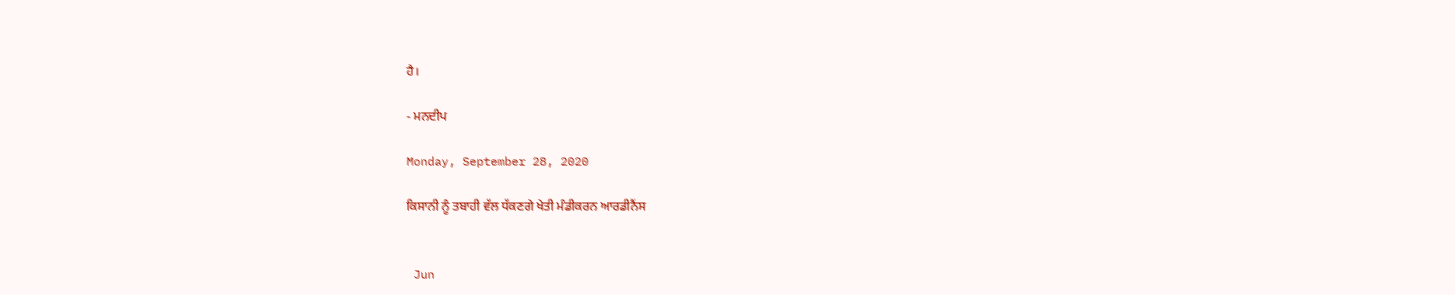ਹੈ।

- ਮਨਦੀਪ

Monday, September 28, 2020

ਕਿਸਾਨੀ ਨੂੰ ਤਬਾਹੀ ਵੱਲ ਧੱਕਣਗੇ ਖੇਤੀ ਮੰਡੀਕਰਨ ਆਰਡੀਨੈਂਸ


 Jun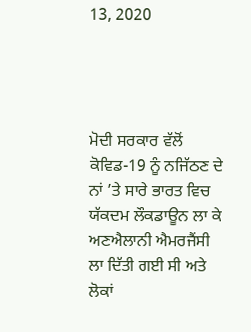13, 2020




ਮੋਦੀ ਸਰਕਾਰ ਵੱਲੋਂ ਕੋਵਿਡ-19 ਨੂੰ ਨਜਿੱਠਣ ਦੇ ਨਾਂ ’ਤੇ ਸਾਰੇ ਭਾਰਤ ਵਿਚ ਯੱਕਦਮ ਲੌਕਡਾਊਨ ਲਾ ਕੇ ਅਣਐਲਾਨੀ ਐਮਰਜੈਂਸੀ ਲਾ ਦਿੱਤੀ ਗਈ ਸੀ ਅਤੇ ਲੋਕਾਂ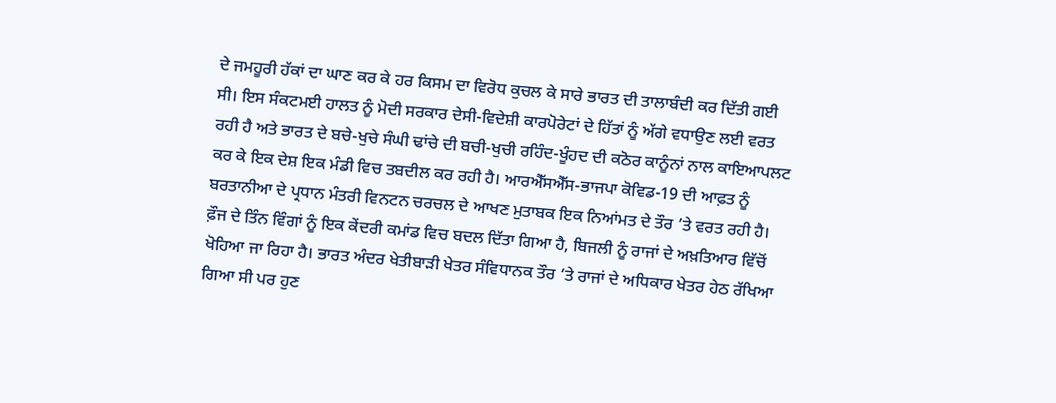ਦੇ ਜਮਹੂਰੀ ਹੱਕਾਂ ਦਾ ਘਾਣ ਕਰ ਕੇ ਹਰ ਕਿਸਮ ਦਾ ਵਿਰੋਧ ਕੁਚਲ ਕੇ ਸਾਰੇ ਭਾਰਤ ਦੀ ਤਾਲਾਬੰਦੀ ਕਰ ਦਿੱਤੀ ਗਈ ਸੀ। ਇਸ ਸੰਕਟਮਈ ਹਾਲਤ ਨੂੰ ਮੋਦੀ ਸਰਕਾਰ ਦੇਸੀ-ਵਿਦੇਸ਼ੀ ਕਾਰਪੋਰੇਟਾਂ ਦੇ ਹਿੱਤਾਂ ਨੂੰ ਅੱਗੇ ਵਧਾਉਣ ਲਈ ਵਰਤ ਰਹੀ ਹੈ ਅਤੇ ਭਾਰਤ ਦੇ ਬਚੇ-ਖੁਚੇ ਸੰਘੀ ਢਾਂਚੇ ਦੀ ਬਚੀ-ਖੁਚੀ ਰਹਿੰਦ-ਖੂੰਹਦ ਦੀ ਕਠੋਰ ਕਾਨੂੰਨਾਂ ਨਾਲ ਕਾਇਆਪਲਟ ਕਰ ਕੇ ਇਕ ਦੇਸ਼ ਇਕ ਮੰਡੀ ਵਿਚ ਤਬਦੀਲ ਕਰ ਰਹੀ ਹੈ। ਆਰਐੱਸਐੱਸ-ਭਾਜਪਾ ਕੋਵਿਡ-19 ਦੀ ਆਫ਼ਤ ਨੂੰ ਬਰਤਾਨੀਆ ਦੇ ਪ੍ਰਧਾਨ ਮੰਤਰੀ ਵਿਨਟਨ ਚਰਚਲ ਦੇ ਆਖਣ ਮੁਤਾਬਕ ਇਕ ਨਿਆਂਮਤ ਦੇ ਤੌਰ ’ਤੇ ਵਰਤ ਰਹੀ ਹੈ। ਫ਼ੌਜ ਦੇ ਤਿੰਨ ਵਿੰਗਾਂ ਨੂੰ ਇਕ ਕੇਂਦਰੀ ਕਮਾਂਡ ਵਿਚ ਬਦਲ ਦਿੱਤਾ ਗਿਆ ਹੈ, ਬਿਜਲੀ ਨੂੰ ਰਾਜਾਂ ਦੇ ਅਖ਼ਤਿਆਰ ਵਿੱਚੋਂ ਖੋਹਿਆ ਜਾ ਰਿਹਾ ਹੈ। ਭਾਰਤ ਅੰਦਰ ਖੇਤੀਬਾੜੀ ਖੇਤਰ ਸੰਵਿਧਾਨਕ ਤੌਰ ‘ਤੇ ਰਾਜਾਂ ਦੇ ਅਧਿਕਾਰ ਖੇਤਰ ਹੇਠ ਰੱਖਿਆ ਗਿਆ ਸੀ ਪਰ ਹੁਣ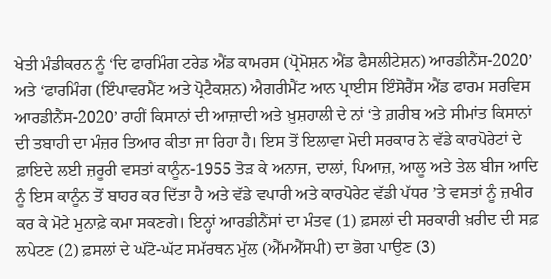ਖੇਤੀ ਮੰਡੀਕਰਨ ਨੂੰ ‘ਦਿ ਫਾਰਮਿੰਗ ਟਰੇਡ ਐਂਡ ਕਾਮਰਸ (ਪ੍ਰੋਮੋਸ਼ਨ ਐਂਡ ਫੈਸਲੀਟੇਸ਼ਨ) ਆਰਡੀਨੈਂਸ-2020’ ਅਤੇ ‘ਫਾਰਮਿੰਗ (ਇੰਪਾਵਰਮੈਂਟ ਅਤੇ ਪ੍ਰੋਟੈਕਸ਼ਨ) ਐਗਰੀਮੈਂਟ ਆਨ ਪ੍ਰਾਈਸ ਇੰਸੋਰੈਂਸ ਐਂਡ ਫਾਰਮ ਸਰਵਿਸ ਆਰਡੀਨੈਂਸ-2020’ ਰਾਹੀਂ ਕਿਸਾਨਾਂ ਦੀ ਆਜ਼ਾਦੀ ਅਤੇ ਖ਼ੁਸ਼ਹਾਲੀ ਦੇ ਨਾਂ ‘ਤੇ ਗ਼ਰੀਬ ਅਤੇ ਸੀਮਾਂਤ ਕਿਸਾਨਾਂ ਦੀ ਤਬਾਹੀ ਦਾ ਮੰਜ਼ਰ ਤਿਆਰ ਕੀਤਾ ਜਾ ਰਿਹਾ ਹੈ। ਇਸ ਤੋਂ ਇਲਾਵਾ ਮੋਦੀ ਸਰਕਾਰ ਨੇ ਵੱਡੇ ਕਾਰਪੋਰੇਟਾਂ ਦੇ ਫ਼ਾਇਦੇ ਲਈ ਜ਼ਰੂਰੀ ਵਸਤਾਂ ਕਾਨੂੰਨ-1955 ਤੋੜ ਕੇ ਅਨਾਜ, ਦਾਲਾਂ, ਪਿਆਜ਼, ਆਲੂ ਅਤੇ ਤੇਲ ਬੀਜ ਆਦਿ ਨੂੰ ਇਸ ਕਾਨੂੰਨ ਤੋਂ ਬਾਹਰ ਕਰ ਦਿੱਤਾ ਹੈ ਅਤੇ ਵੱਡੇ ਵਪਾਰੀ ਅਤੇ ਕਾਰਪੋਰੇਟ ਵੱਡੀ ਪੱਧਰ ’ਤੇ ਵਸਤਾਂ ਨੂੰ ਜ਼ਖੀਰ ਕਰ ਕੇ ਮੋਟੇ ਮੁਨਾਫ਼ੇ ਕਮਾ ਸਕਣਗੇ। ਇਨ੍ਹਾਂ ਆਰਡੀਨੈਂਸਾਂ ਦਾ ਮੰਤਵ (1) ਫ਼ਸਲਾਂ ਦੀ ਸਰਕਾਰੀ ਖ਼ਰੀਦ ਦੀ ਸਫ਼ ਲਪੇਟਣ (2) ਫ਼ਸਲਾਂ ਦੇ ਘੱਟੋ-ਘੱਟ ਸਮੱਰਥਨ ਮੁੱਲ (ਐੱਮਐੱਸਪੀ) ਦਾ ਭੋਗ ਪਾਉਣ (3)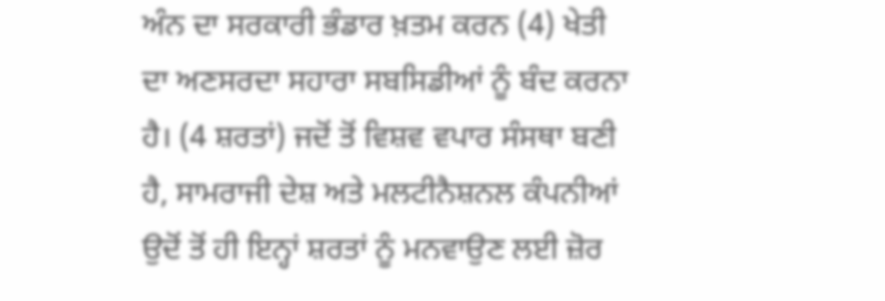ਅੰਨ ਦਾ ਸਰਕਾਰੀ ਭੰਡਾਰ ਖ਼ਤਮ ਕਰਨ (4) ਖੇਤੀ ਦਾ ਅਣਸਰਦਾ ਸਹਾਰਾ ਸਬਸਿਡੀਆਂ ਨੂੰ ਬੰਦ ਕਰਨਾ ਹੈ। (4 ਸ਼ਰਤਾਂ) ਜਦੋਂ ਤੋਂ ਵਿਸ਼ਵ ਵਪਾਰ ਸੰਸਥਾ ਬਣੀ ਹੈ, ਸਾਮਰਾਜੀ ਦੇਸ਼ ਅਤੇ ਮਲਟੀਨੈਸ਼ਨਲ ਕੰਪਨੀਆਂ ਉਦੋਂ ਤੋਂ ਹੀ ਇਨ੍ਹਾਂ ਸ਼ਰਤਾਂ ਨੂੰ ਮਨਵਾਉਣ ਲਈ ਜ਼ੋਰ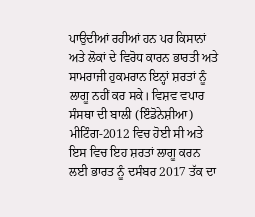ਪਾਉਦੀਆਂ ਰਹੀਆਂ ਹਨ ਪਰ ਕਿਸਾਨਾਂ ਅਤੇ ਲੋਕਾਂ ਦੇ ਵਿਰੋਧ ਕਾਰਨ ਭਾਰਤੀ ਅਤੇ ਸਾਮਰਾਜੀ ਹੁਕਮਰਾਨ ਇਨ੍ਹਾਂ ਸ਼ਰਤਾਂ ਨੂੰ ਲਾਗੂ ਨਹੀਂ ਕਰ ਸਕੇ। ਵਿਸ਼ਵ ਵਪਾਰ ਸੰਸਥਾ ਦੀ ਬਾਲੀ (ਇੰਡੋਨੇਸ਼ੀਆ) ਮੀਟਿੰਗ-2012 ਵਿਚ ਹੋਈ ਸੀ ਅਤੇ ਇਸ ਵਿਚ ਇਹ ਸ਼ਰਤਾਂ ਲਾਗੂ ਕਰਨ ਲਈ ਭਾਰਤ ਨੂੰ ਦਸੰਬਰ 2017 ਤੱਕ ਦਾ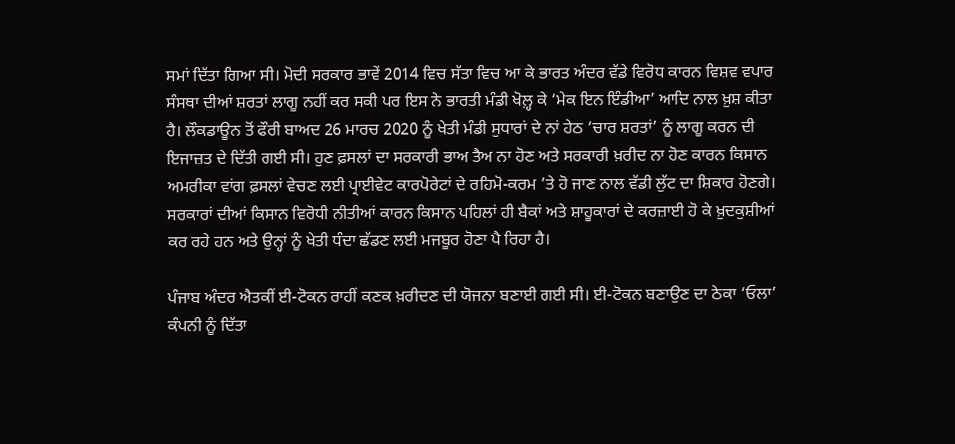ਸਮਾਂ ਦਿੱਤਾ ਗਿਆ ਸੀ। ਮੋਦੀ ਸਰਕਾਰ ਭਾਵੇਂ 2014 ਵਿਚ ਸੱਤਾ ਵਿਚ ਆ ਕੇ ਭਾਰਤ ਅੰਦਰ ਵੱਡੇ ਵਿਰੋਧ ਕਾਰਨ ਵਿਸ਼ਵ ਵਪਾਰ ਸੰਸਥਾ ਦੀਆਂ ਸ਼ਰਤਾਂ ਲਾਗੂ ਨਹੀਂ ਕਰ ਸਕੀ ਪਰ ਇਸ ਨੇ ਭਾਰਤੀ ਮੰਡੀ ਖੋਲ਼੍ਹ ਕੇ ‘ਮੇਕ ਇਨ ਇੰਡੀਆ’ ਆਦਿ ਨਾਲ ਖ਼ੁਸ਼ ਕੀਤਾ ਹੈ। ਲੌਕਡਾਊਨ ਤੋਂ ਫੌਰੀ ਬਾਅਦ 26 ਮਾਰਚ 2020 ਨੂੰ ਖੇਤੀ ਮੰਡੀ ਸੁਧਾਰਾਂ ਦੇ ਨਾਂ ਹੇਠ ‘ਚਾਰ ਸ਼ਰਤਾਂ’ ਨੂੰ ਲਾਗੂ ਕਰਨ ਦੀ ਇਜਾਜ਼ਤ ਦੇ ਦਿੱਤੀ ਗਈ ਸੀ। ਹੁਣ ਫ਼ਸਲਾਂ ਦਾ ਸਰਕਾਰੀ ਭਾਅ ਤੈਅ ਨਾ ਹੋਣ ਅਤੇ ਸਰਕਾਰੀ ਖ਼ਰੀਦ ਨਾ ਹੋਣ ਕਾਰਨ ਕਿਸਾਨ ਅਮਰੀਕਾ ਵਾਂਗ ਫ਼ਸਲਾਂ ਵੇਚਣ ਲਈ ਪ੍ਰਾਈਵੇਟ ਕਾਰਪੋਰੇਟਾਂ ਦੇ ਰਹਿਮੋ-ਕਰਮ ’ਤੇ ਹੋ ਜਾਣ ਨਾਲ ਵੱਡੀ ਲੁੱਟ ਦਾ ਸ਼ਿਕਾਰ ਹੋਣਗੇ। ਸਰਕਾਰਾਂ ਦੀਆਂ ਕਿਸਾਨ ਵਿਰੋਧੀ ਨੀਤੀਆਂ ਕਾਰਨ ਕਿਸਾਨ ਪਹਿਲਾਂ ਹੀ ਬੈਕਾਂ ਅਤੇ ਸ਼ਾਹੂਕਾਰਾਂ ਦੇ ਕਰਜ਼ਾਈ ਹੋ ਕੇ ਖ਼ੁਦਕੁਸ਼ੀਆਂ ਕਰ ਰਹੇ ਹਨ ਅਤੇ ਉਨ੍ਹਾਂ ਨੂੰ ਖੇਤੀ ਧੰਦਾ ਛੱਡਣ ਲਈ ਮਜਬੂਰ ਹੋਣਾ ਪੈ ਰਿਹਾ ਹੈ।

ਪੰਜਾਬ ਅੰਦਰ ਐਤਕੀਂ ਈ-ਟੋਕਨ ਰਾਹੀਂ ਕਣਕ ਖ਼ਰੀਦਣ ਦੀ ਯੋਜਨਾ ਬਣਾਈ ਗਈ ਸੀ। ਈ-ਟੋਕਨ ਬਣਾਉਣ ਦਾ ਠੇਕਾ ‘ਓਲਾ’ ਕੰਪਨੀ ਨੂੰ ਦਿੱਤਾ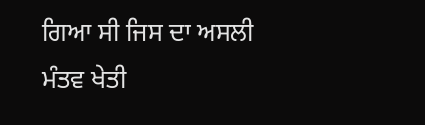ਗਿਆ ਸੀ ਜਿਸ ਦਾ ਅਸਲੀ ਮੰਤਵ ਖੇਤੀ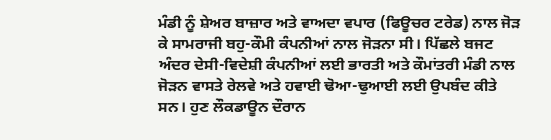ਮੰਡੀ ਨੂੰ ਸ਼ੇਅਰ ਬਾਜ਼ਾਰ ਅਤੇ ਵਾਅਦਾ ਵਪਾਰ (ਫਿਊਚਰ ਟਰੇਡ) ਨਾਲ ਜੋੜ ਕੇ ਸਾਮਰਾਜੀ ਬਹੁ-ਕੌਮੀ ਕੰਪਨੀਆਂ ਨਾਲ ਜੋੜਨਾ ਸੀ। ਪਿੱਛਲੇ ਬਜਟ ਅੰਦਰ ਦੇਸੀ-ਵਿਦੇਸ਼ੀ ਕੰਪਨੀਆਂ ਲਈ ਭਾਰਤੀ ਅਤੇ ਕੌਮਾਂਤਰੀ ਮੰਡੀ ਨਾਲ ਜੋੜਨ ਵਾਸਤੇ ਰੇਲਵੇ ਅਤੇ ਹਵਾਈ ਢੋਆ-ਢੁਆਈ ਲਈ ਉਪਬੰਦ ਕੀਤੇ ਸਨ। ਹੁਣ ਲੌਕਡਾਊਨ ਦੌਰਾਨ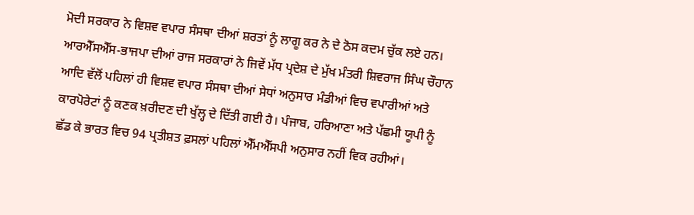ਮੋਦੀ ਸਰਕਾਰ ਨੇ ਵਿਸ਼ਵ ਵਪਾਰ ਸੰਸਥਾ ਦੀਆਂ ਸ਼ਰਤਾਂ ਨੂੰ ਲਾਗੂ ਕਰ ਨੇ ਦੇ ਠੋਸ ਕਦਮ ਚੁੱਕ ਲਏ ਹਨ। ਆਰਐੱਸਐੱਸ-ਭਾਜਪਾ ਦੀਆਂ ਰਾਜ ਸਰਕਾਰਾਂ ਨੇ ਜਿਵੇਂ ਮੱਧ ਪ੍ਰਦੇਸ਼ ਦੇ ਮੁੱਖ ਮੰਤਰੀ ਸ਼ਿਵਰਾਜ ਸਿੰਘ ਚੌਹਾਨ ਆਦਿ ਵੱਲੋਂ ਪਹਿਲਾਂ ਹੀ ਵਿਸ਼ਵ ਵਪਾਰ ਸੰਸਥਾ ਦੀਆਂ ਸੇਧਾਂ ਅਨੁਸਾਰ ਮੰਡੀਆਂ ਵਿਚ ਵਪਾਰੀਆਂ ਅਤੇ ਕਾਰਪੋਰੇਟਾਂ ਨੂੰ ਕਣਕ ਖ਼ਰੀਦਣ ਦੀ ਖੁੱਲ੍ਹ ਦੇ ਦਿੱਤੀ ਗਈ ਹੈ। ਪੰਜਾਬ, ਹਰਿਆਣਾ ਅਤੇ ਪੱਛਮੀ ਯੂਪੀ ਨੂੰ ਛੱਡ ਕੇ ਭਾਰਤ ਵਿਚ 94 ਪ੍ਰਤੀਸ਼ਤ ਫ਼ਸਲਾਂ ਪਹਿਲਾਂ ਐੱਮਐੱਸਪੀ ਅਨੁਸਾਰ ਨਹੀਂ ਵਿਕ ਰਹੀਆਂ।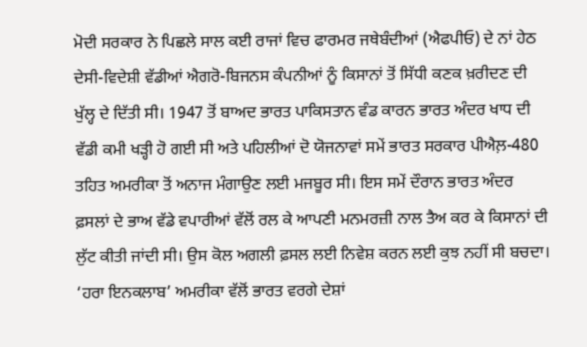ਮੋਦੀ ਸਰਕਾਰ ਨੇ ਪਿਛਲੇ ਸਾਲ ਕਈ ਰਾਜਾਂ ਵਿਚ ਫਾਰਮਰ ਜਥੇਬੰਦੀਆਂ (ਐਫਪੀਓ) ਦੇ ਨਾਂ ਹੇਠ ਦੇਸੀ-ਵਿਦੇਸ਼ੀ ਵੱਡੀਆਂ ਐਗਰੋ-ਬਿਜਨਸ ਕੰਪਨੀਆਂ ਨੂੰ ਕਿਸਾਨਾਂ ਤੋਂ ਸਿੱਧੀ ਕਣਕ ਖ਼ਰੀਦਣ ਦੀ ਖੁੱਲ੍ਹ ਦੇ ਦਿੱਤੀ ਸੀ। 1947 ਤੋਂ ਬਾਅਦ ਭਾਰਤ ਪਾਕਿਸਤਾਨ ਵੰਡ ਕਾਰਨ ਭਾਰਤ ਅੰਦਰ ਖਾਧ ਦੀ ਵੱਡੀ ਕਮੀ ਖੜ੍ਹੀ ਹੋ ਗਈ ਸੀ ਅਤੇ ਪਹਿਲੀਆਂ ਦੋ ਯੋਜਨਾਵਾਂ ਸਮੇਂ ਭਾਰਤ ਸਰਕਾਰ ਪੀਐਲ਼-480 ਤਹਿਤ ਅਮਰੀਕਾ ਤੋਂ ਅਨਾਜ ਮੰਗਾਉਣ ਲਈ ਮਜਬੂਰ ਸੀ। ਇਸ ਸਮੇਂ ਦੌਰਾਨ ਭਾਰਤ ਅੰਦਰ ਫ਼ਸਲਾਂ ਦੇ ਭਾਅ ਵੱਡੇ ਵਪਾਰੀਆਂ ਵੱਲੋਂ ਰਲ ਕੇ ਆਪਣੀ ਮਨਮਰਜ਼ੀ ਨਾਲ ਤੈਅ ਕਰ ਕੇ ਕਿਸਾਨਾਂ ਦੀ ਲੁੱਟ ਕੀਤੀ ਜਾਂਦੀ ਸੀ। ਉਸ ਕੋਲ ਅਗਲੀ ਫ਼ਸਲ ਲਈ ਨਿਵੇਸ਼ ਕਰਨ ਲਈ ਕੁਝ ਨਹੀਂ ਸੀ ਬਚਦਾ। ‘ਹਰਾ ਇਨਕਲਾਬ’ ਅਮਰੀਕਾ ਵੱਲੋਂ ਭਾਰਤ ਵਰਗੇ ਦੇਸ਼ਾਂ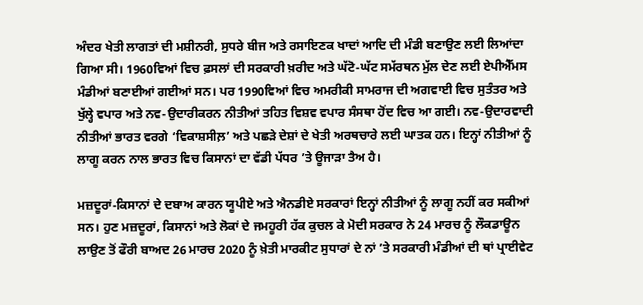ਅੰਦਰ ਖੇਤੀ ਲਾਗਤਾਂ ਦੀ ਮਸ਼ੀਨਰੀ, ਸੁਧਰੇ ਬੀਜ ਅਤੇ ਰਸਾਇਣਕ ਖਾਦਾਂ ਆਦਿ ਦੀ ਮੰਡੀ ਬਣਾਉਣ ਲਈ ਲਿਆਂਦਾ ਗਿਆ ਸੀ। 1960ਵਿਆਂ ਵਿਚ ਫ਼ਸਲਾਂ ਦੀ ਸਰਕਾਰੀ ਖ਼ਰੀਦ ਅਤੇ ਘੱਟੋ-ਘੱਟ ਸਮੱਰਥਨ ਮੁੱਲ ਦੇਣ ਲਈ ਏਪੀਐੱਮਸ ਮੰਡੀਆਂ ਬਣਾਈਆਂ ਗਈਆਂ ਸਨ। ਪਰ 1990ਵਿਆਂ ਵਿਚ ਅਮਰੀਕੀ ਸਾਮਰਾਜ ਦੀ ਅਗਵਾਈ ਵਿਚ ਸੁਤੰਤਰ ਅਤੇ ਖੁੱਲ੍ਹੇ ਵਪਾਰ ਅਤੇ ਨਵ-ਉਦਾਰੀਕਰਨ ਨੀਤੀਆਂ ਤਹਿਤ ਵਿਸ਼ਵ ਵਪਾਰ ਸੰਸਥਾ ਹੋਂਦ ਵਿਚ ਆ ਗਈ। ਨਵ-ਉਦਾਰਵਾਦੀ ਨੀਤੀਆਂ ਭਾਰਤ ਵਰਗੇ ‘ਵਿਕਾਸ਼ਸੀਲ਼’ ਅਤੇ ਪਛੜੇ ਦੇਸ਼ਾਂ ਦੇ ਖੇਤੀ ਅਰਥਚਾਰੇ ਲਈ ਘਾਤਕ ਹਨ। ਇਨ੍ਹਾਂ ਨੀਤੀਆਂ ਨੂੰ ਲਾਗੂ ਕਰਨ ਨਾਲ ਭਾਰਤ ਵਿਚ ਕਿਸਾਨਾਂ ਦਾ ਵੱਡੀ ਪੱਧਰ ’ਤੇ ਊਜਾੜਾ ਤੈਅ ਹੈ।

ਮਜ਼ਦੂਰਾਂ-ਕਿਸਾਨਾਂ ਦੇ ਦਬਾਅ ਕਾਰਨ ਯੂਪੀਏ ਅਤੇ ਐਨਡੀਏ ਸਰਕਾਰਾਂ ਇਨ੍ਹਾਂ ਨੀਤੀਆਂ ਨੂੰ ਲਾਗੂ ਨਹੀਂ ਕਰ ਸਕੀਆਂ ਸਨ। ਹੁਣ ਮਜ਼ਦੂਰਾਂ, ਕਿਸਾਨਾਂ ਅਤੇ ਲੋਕਾਂ ਦੇ ਜਮਹੂਰੀ ਹੱਕ ਕੁਚਲ ਕੇ ਮੋਦੀ ਸਰਕਾਰ ਨੇ 24 ਮਾਰਚ ਨੂੰ ਲੌਕਡਾਊਨ ਲਾਉਣ ਤੋਂ ਫੌਰੀ ਬਾਅਦ 26 ਮਾਰਚ 2020 ਨੂੰ ਖ਼ੇਤੀ ਮਾਰਕੀਟ ਸੁਧਾਰਾਂ ਦੇ ਨਾਂ ’ਤੇ ਸਰਕਾਰੀ ਮੰਡੀਆਂ ਦੀ ਥਾਂ ਪ੍ਰਾਈਵੇਟ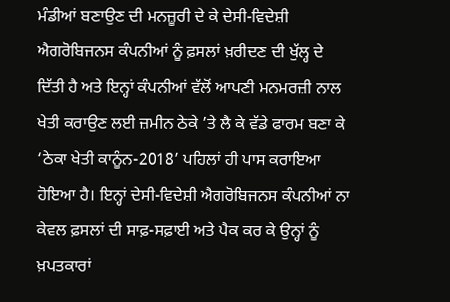ਮੰਡੀਆਂ ਬਣਾਉਣ ਦੀ ਮਨਜ਼ੂਰੀ ਦੇ ਕੇ ਦੇਸੀ-ਵਿਦੇਸ਼ੀ ਐਗਰੋਬਿਜਨਸ ਕੰਪਨੀਆਂ ਨੂੰ ਫ਼ਸਲਾਂ ਖ਼ਰੀਦਣ ਦੀ ਖੁੱਲ੍ਹ ਦੇ ਦਿੱਤੀ ਹੈ ਅਤੇ ਇਨ੍ਹਾਂ ਕੰਪਨੀਆਂ ਵੱਲੋਂ ਆਪਣੀ ਮਨਮਰਜ਼ੀ ਨਾਲ ਖੇਤੀ ਕਰਾਉਣ ਲਈ ਜ਼ਮੀਨ ਠੇਕੇ ’ਤੇ ਲੈ ਕੇ ਵੱਡੇ ਫਾਰਮ ਬਣਾ ਕੇ ‘ਠੇਕਾ ਖੇਤੀ ਕਾਨੂੰਨ-2018’ ਪਹਿਲਾਂ ਹੀ ਪਾਸ ਕਰਾਇਆ ਹੋਇਆ ਹੈ। ਇਨ੍ਹਾਂ ਦੇਸੀ-ਵਿਦੇਸ਼ੀ ਐਗਰੋਬਿਜਨਸ ਕੰਪਨੀਆਂ ਨਾ ਕੇਵਲ ਫ਼ਸਲਾਂ ਦੀ ਸਾਫ਼-ਸਫ਼ਾਈ ਅਤੇ ਪੈਕ ਕਰ ਕੇ ਉਨ੍ਹਾਂ ਨੂੰ ਖ਼ਪਤਕਾਰਾਂ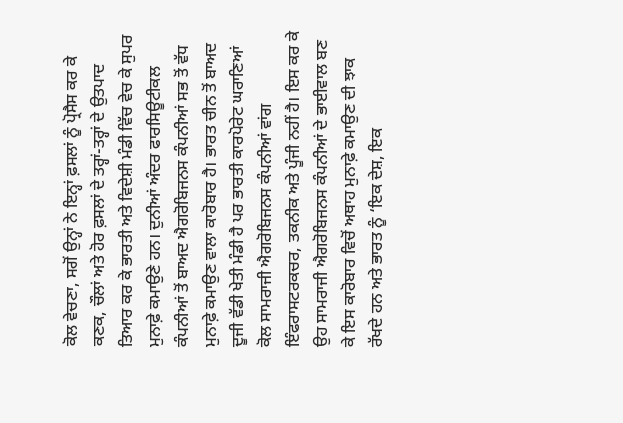ਕੋਲ ਵੇਚਣਾ, ਸਗੋਂ ਉਨ੍ਹਾਂ ਨੇ ਇਨ੍ਹਾਂ ਫ਼ਸਲਾਂ ਨੂੰ ਪ੍ਰੋਸੈਸ ਕਰ ਕੇ ਕਣਕ, ਚੌਲਾਂ ਅਤੇ ਹੋਰ ਫ਼ਸਲਾਂ ਦੇ ਤਰ੍ਹਾਂ-ਤਰ੍ਹਾਂ ਦੇ ਉਤਪਾਦ ਤਿਆਰ ਕਰ ਕੇ ਭਾਰਤੀ ਅਤੇ ਵਿਦੇਸ਼ੀ ਮੰਡੀ ਵਿੱਚ ਵੇਚ ਕੇ ਸੁਪਰ ਮੁਨਾਫ਼ੇ ਕਮਾਉਣੇ ਹਨ। ਦੁਨੀਆਂ ਅੰਦਰ ਫਾਰਸਿਊਟੀਕਲ ਕੰਪਨੀਆਂ ਤੋਂ ਬਾਅਦ ਐਗਰੋਬਿਜਨਸ ਕੰਪਨੀਆਂ ਸਭ ਤੋਂ ਵੱਧ ਮੁਨਾਫ਼ੇ ਕਮਾਉਣ ਵਾਲਾ ਕਾਰੋਬਾਰ ਹੈ। ਭਾਰਤ ਚੀਨ ਤੋਂ ਬਾਅਦ ਦੂਜੀ ਵੱਡੀ ਖੇਤੀ ਮੰਡੀ ਹੈ ਪਰ ਭਾਰਤੀ ਕਾਰਪੋਰੇਟ ਘਰਾਣਿਆਂ ਕੋਲ ਸਾਮਰਾਜੀ ਐਗਰੋਬਿਜਨਸ ਕੰਪਨੀਆਂ ਵਾਂਗ ਇੰਫਰਾਸਟਰਕਚਰ, ਤਕਨੀਕ ਅਤੇ ਪੂੰਜੀ ਨਹੀਂ ਹੈ। ਇਸ ਕਰ ਕੇ ਉਹ ਸਾਮਰਾਜੀ ਐਗਰੋਬਿਜਨਸ ਕੰਪਨੀਆਂ ਦੇ ਭਾਈਵਾਲ ਬਣ ਕੇ ਇਸ ਕਾਰੋਬਾਰ ਵਿਚੋਂ ਅਥਾਹ ਮੁਨਾਫ਼ੇ ਕਮਾਉਣ ਦੀ ਝਾਕ ਰੱਖਦੇ ਹਨ ਅਤੇ ਭਾਰਤ ਨੂੰ ‘ਇਕ ਦੇਸ਼, ਇਕ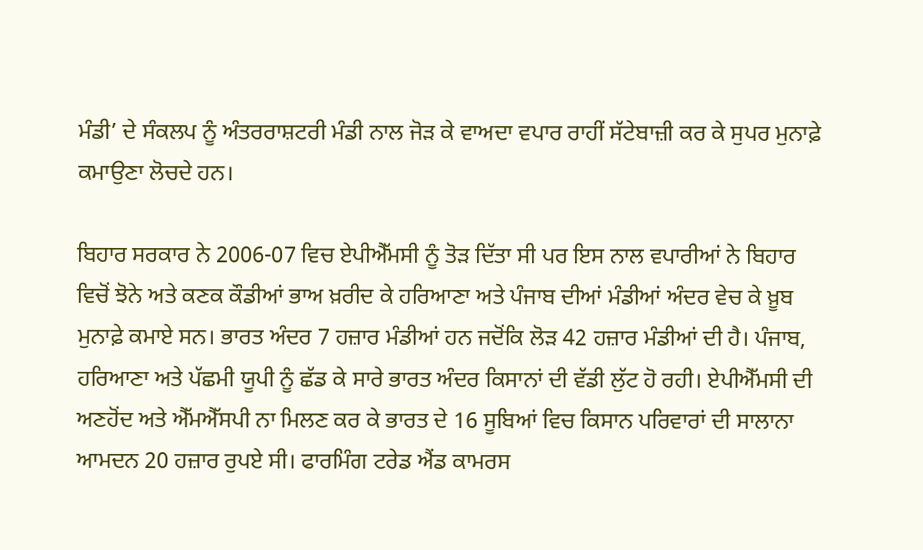ਮੰਡੀ’ ਦੇ ਸੰਕਲਪ ਨੂੰ ਅੰਤਰਰਾਸ਼ਟਰੀ ਮੰਡੀ ਨਾਲ ਜੋੜ ਕੇ ਵਾਅਦਾ ਵਪਾਰ ਰਾਹੀਂ ਸੱਟੇਬਾਜ਼ੀ ਕਰ ਕੇ ਸੁਪਰ ਮੁਨਾਫ਼ੇ ਕਮਾਉਣਾ ਲੋਚਦੇ ਹਨ।

ਬਿਹਾਰ ਸਰਕਾਰ ਨੇ 2006-07 ਵਿਚ ਏਪੀਐੱਮਸੀ ਨੂੰ ਤੋੜ ਦਿੱਤਾ ਸੀ ਪਰ ਇਸ ਨਾਲ ਵਪਾਰੀਆਂ ਨੇ ਬਿਹਾਰ ਵਿਚੋਂ ਝੋਨੇ ਅਤੇ ਕਣਕ ਕੌਡੀਆਂ ਭਾਅ ਖ਼ਰੀਦ ਕੇ ਹਰਿਆਣਾ ਅਤੇ ਪੰਜਾਬ ਦੀਆਂ ਮੰਡੀਆਂ ਅੰਦਰ ਵੇਚ ਕੇ ਖ਼ੂਬ ਮੁਨਾਫ਼ੇ ਕਮਾਏ ਸਨ। ਭਾਰਤ ਅੰਦਰ 7 ਹਜ਼ਾਰ ਮੰਡੀਆਂ ਹਨ ਜਦੋਂਕਿ ਲੋੜ 42 ਹਜ਼ਾਰ ਮੰਡੀਆਂ ਦੀ ਹੈ। ਪੰਜਾਬ, ਹਰਿਆਣਾ ਅਤੇ ਪੱਛਮੀ ਯੂਪੀ ਨੂੰ ਛੱਡ ਕੇ ਸਾਰੇ ਭਾਰਤ ਅੰਦਰ ਕਿਸਾਨਾਂ ਦੀ ਵੱਡੀ ਲੁੱਟ ਹੋ ਰਹੀ। ਏਪੀਐੱਮਸੀ ਦੀ ਅਣਹੋਂਦ ਅਤੇ ਐੱਮਐੱਸਪੀ ਨਾ ਮਿਲਣ ਕਰ ਕੇ ਭਾਰਤ ਦੇ 16 ਸੂਬਿਆਂ ਵਿਚ ਕਿਸਾਨ ਪਰਿਵਾਰਾਂ ਦੀ ਸਾਲਾਨਾ ਆਮਦਨ 20 ਹਜ਼ਾਰ ਰੁਪਏ ਸੀ। ਫਾਰਮਿੰਗ ਟਰੇਡ ਐਂਡ ਕਾਮਰਸ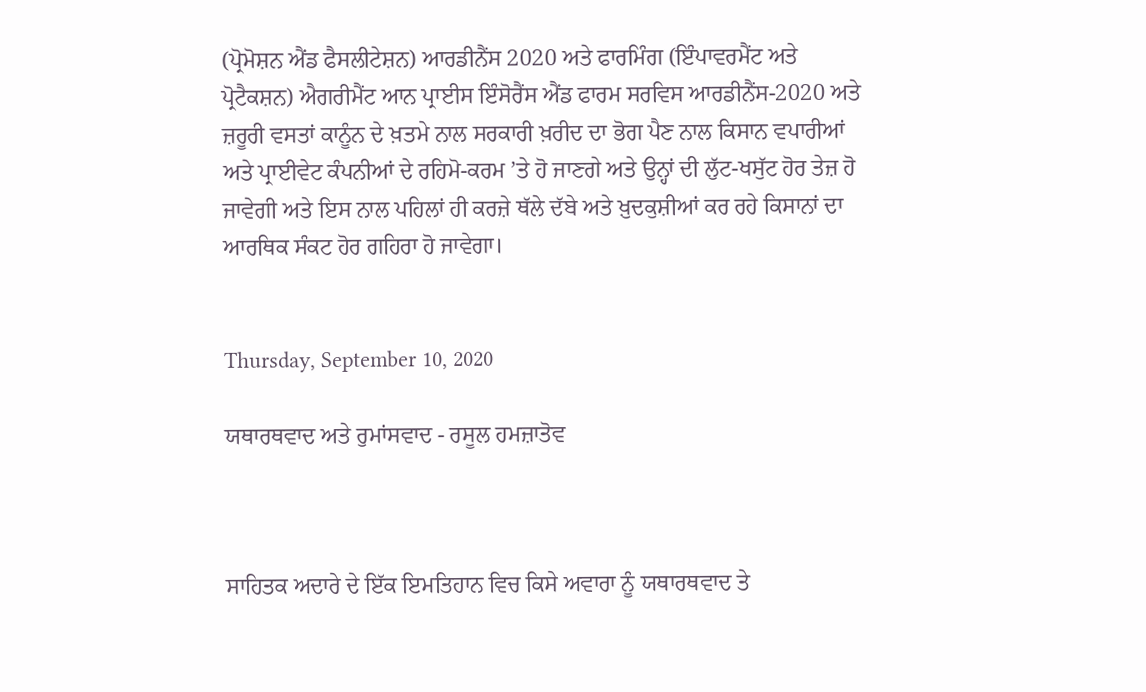(ਪ੍ਰੋਮੋਸ਼ਨ ਐਂਡ ਫੈਸਲੀਟੇਸ਼ਨ) ਆਰਡੀਨੈਂਸ 2020 ਅਤੇ ਫਾਰਮਿੰਗ (ਇੰਪਾਵਰਮੈਂਟ ਅਤੇ ਪ੍ਰੋਟੈਕਸ਼ਨ) ਐਗਰੀਮੈਂਟ ਆਨ ਪ੍ਰਾਈਸ ਇੰਸੋਰੈਂਸ ਐਂਡ ਫਾਰਮ ਸਰਵਿਸ ਆਰਡੀਨੈਂਸ-2020 ਅਤੇ ਜ਼ਰੂਰੀ ਵਸਤਾਂ ਕਾਨੂੰਨ ਦੇ ਖ਼ਤਮੇ ਨਾਲ ਸਰਕਾਰੀ ਖ਼ਰੀਦ ਦਾ ਭੋਗ ਪੈਣ ਨਾਲ ਕਿਸਾਨ ਵਪਾਰੀਆਂ ਅਤੇ ਪ੍ਰਾਈਵੇਟ ਕੰਪਨੀਆਂ ਦੇ ਰਹਿਮੋ-ਕਰਮ ’ਤੇ ਹੋ ਜਾਣਗੇ ਅਤੇ ਉਨ੍ਹਾਂ ਦੀ ਲੁੱਟ-ਖਸੁੱਟ ਹੋਰ ਤੇਜ਼ ਹੋ ਜਾਵੇਗੀ ਅਤੇ ਇਸ ਨਾਲ ਪਹਿਲਾਂ ਹੀ ਕਰਜ਼ੇ ਥੱਲੇ ਦੱਬੇ ਅਤੇ ਖ਼ੁਦਕੁਸ਼ੀਆਂ ਕਰ ਰਹੇ ਕਿਸਾਨਾਂ ਦਾ ਆਰਥਿਕ ਸੰਕਟ ਹੋਰ ਗਹਿਰਾ ਹੋ ਜਾਵੇਗਾ।


Thursday, September 10, 2020

ਯਥਾਰਥਵਾਦ ਅਤੇ ਰੁਮਾਂਸਵਾਦ - ਰਸੂਲ ਹਮਜ਼ਾਤੋਵ



ਸਾਹਿਤਕ ਅਦਾਰੇ ਦੇ ਇੱਕ ਇਮਤਿਹਾਨ ਵਿਚ ਕਿਸੇ ਅਵਾਰਾ ਨੂੰ ਯਥਾਰਥਵਾਦ ਤੇ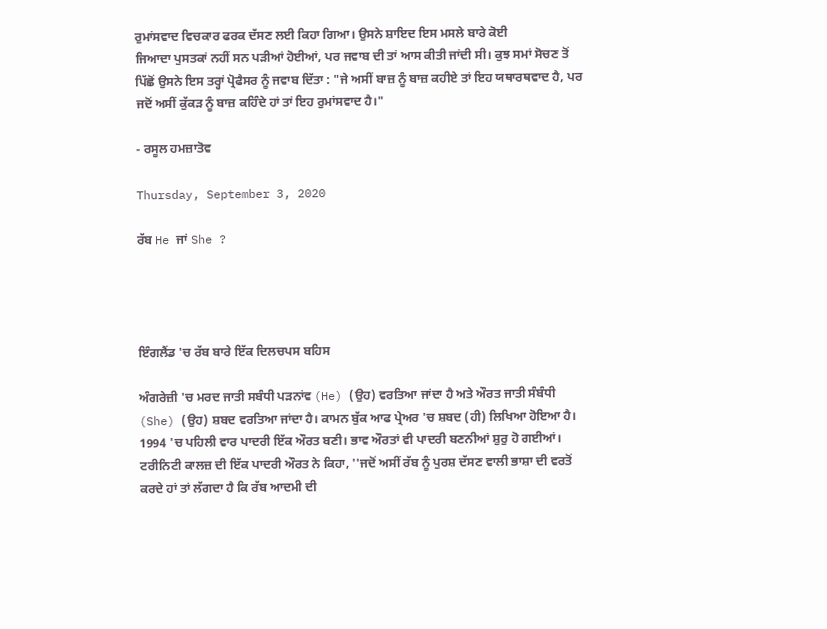ਰੁਮਾਂਸਵਾਦ ਵਿਚਕਾਰ ਫਰਕ ਦੱਸਣ ਲਈ ਕਿਹਾ ਗਿਆ। ਉਸਨੇ ਸ਼ਾਇਦ ਇਸ ਮਸਲੇ ਬਾਰੇ ਕੋਈ
ਜਿਆਦਾ ਪੁਸਤਕਾਂ ਨਹੀਂ ਸਨ ਪੜੀਆਂ ਹੋਈਆਂ, ਪਰ ਜਵਾਬ ਦੀ ਤਾਂ ਆਸ ਕੀਤੀ ਜਾਂਦੀ ਸੀ। ਕੁਝ ਸਮਾਂ ਸੋਚਣ ਤੋਂ ਪਿੱਛੋਂ ਉਸਨੇ ਇਸ ਤਰ੍ਹਾਂ ਪ੍ਰੋਫੈਸਰ ਨੂੰ ਜਵਾਬ ਦਿੱਤਾ : "ਜੇ ਅਸੀਂ ਬਾਜ਼ ਨੂੰ ਬਾਜ਼ ਕਹੀਏ ਤਾਂ ਇਹ ਯਥਾਰਥਵਾਦ ਹੈ, ਪਰ ਜਦੋਂ ਅਸੀਂ ਕੁੱਕੜ ਨੂੰ ਬਾਜ਼ ਕਹਿੰਦੇ ਹਾਂ ਤਾਂ ਇਹ ਰੁਮਾਂਸਵਾਦ ਹੈ।"

- ਰਸੂਲ ਹਮਜ਼ਾਤੋਵ

Thursday, September 3, 2020

ਰੱਬ He ਜਾਂ She ?




ਇੰਗਲੈਂਡ 'ਚ ਰੱਬ ਬਾਰੇ ਇੱਕ ਦਿਲਚਪਸ ਬਹਿਸ

ਅੰਗਰੇਜ਼ੀ 'ਚ ਮਰਦ ਜਾਤੀ ਸਬੰਧੀ ਪੜਨਾਂਵ (He) (ਉਹ) ਵਰਤਿਆ ਜਾਂਦਾ ਹੈ ਅਤੇ ਔਰਤ ਜਾਤੀ ਸੰਬੰਧੀ (She) (ਉਹ) ਸ਼ਬਦ ਵਰਤਿਆ ਜਾਂਦਾ ਹੈ। ਕਾਮਨ ਬੁੱਕ ਆਫ ਪ੍ਰੇਅਰ 'ਚ ਸ਼ਬਦ (ਹੀ) ਲਿਖਿਆ ਹੋਇਆ ਹੈ। 1994 'ਚ ਪਹਿਲੀ ਵਾਰ ਪਾਦਰੀ ਇੱਕ ਔਰਤ ਬਣੀ। ਭਾਵ ਔਰਤਾਂ ਵੀ ਪਾਦਰੀ ਬਣਨੀਆਂ ਸ਼ੁਰੁ ਹੋ ਗਈਆਂ। ਟਰੀਨਿਟੀ ਕਾਲਜ਼ ਦੀ ਇੱਕ ਪਾਦਰੀ ਔਰਤ ਨੇ ਕਿਹਾ, ''ਜਦੋਂ ਅਸੀਂ ਰੱਬ ਨੂੰ ਪੁਰਸ਼ ਦੱਸਣ ਵਾਲੀ ਭਾਸ਼ਾ ਦੀ ਵਰਤੋਂ ਕਰਦੇ ਹਾਂ ਤਾਂ ਲੱਗਦਾ ਹੈ ਕਿ ਰੱਬ ਆਦਮੀ ਦੀ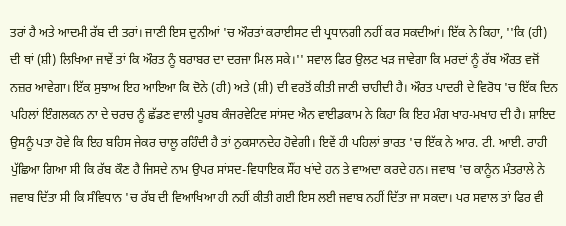ਤਰਾਂ ਹੈ ਅਤੇ ਆਦਮੀ ਰੱਬ ਦੀ ਤਰਾਂ। ਜਾਣੀ ਇਸ ਦੁਨੀਆਂ 'ਚ ਔਰਤਾਂ ਕਰਾਈਸਟ ਦੀ ਪ੍ਰਧਾਨਗੀ ਨਹੀਂ ਕਰ ਸਕਦੀਆਂ। ਇੱਕ ਨੇ ਕਿਹਾ, ''ਕਿ (ਹੀ) ਦੀ ਥਾਂ (ਸ਼ੀ) ਲਿਖਿਆ ਜਾਵੇਂ ਤਾਂ ਕਿ ਔਰਤ ਨੂੰ ਬਰਾਬਰ ਦਾ ਦਰਜਾ ਮਿਲ ਸਕੇ।'' ਸਵਾਲ ਫਿਰ ਉਲਟ ਖੜ ਜਾਵੇਗਾ ਕਿ ਮਰਦਾਂ ਨੂੰ ਰੱਬ ਔਰਤ ਵਜੋਂ ਨਜ਼ਰ ਆਵੇਗਾ। ਇੱਕ ਸੁਝਾਅ ਇਹ ਆਇਆ ਕਿ ਦੋਨੇ (ਹੀ) ਅਤੇ (ਸ਼ੀ) ਦੀ ਵਰਤੋਂ ਕੀਤੀ ਜਾਣੀ ਚਾਹੀਦੀ ਹੈ। ਔਰਤ ਪਾਦਰੀ ਦੇ ਵਿਰੋਧ 'ਚ ਇੱਕ ਦਿਨ ਪਹਿਲਾਂ ਇੰਗਲਕਨ ਨਾ ਦੇ ਚਰਚ ਨੂੰ ਛੱਡਣ ਵਾਲੀ ਪੂਰਬ ਕੰਜਰਵੇਟਿਵ ਸਾਂਸਦ ਐਨ ਵਾਈਡਕਾਮ ਨੇ ਕਿਹਾ ਕਿ ਇਹ ਮੰਗ ਖਾਹ-ਮਖਾਹ ਦੀ ਹੈ। ਸ਼ਾਇਦ ਉਸਨੂੰ ਪਤਾ ਹੋਵੇ ਕਿ ਇਹ ਬਹਿਸ ਜੇਕਰ ਚਾਲੂ ਰਹਿੰਦੀ ਹੈ ਤਾਂ ਨੁਕਸਾਨਦੇਹ ਹੋਵੇਗੀ। ਇਵੇਂ ਹੀ ਪਹਿਲਾਂ ਭਾਰਤ 'ਚ ਇੱਕ ਨੇ ਆਰ. ਟੀ. ਆਈ. ਰਾਹੀ ਪੁੱਛਿਆ ਗਿਆ ਸੀ ਕਿ ਰੱਬ ਕੌਣ ਹੈ ਜਿਸਦੇ ਨਾਮ ਉਪਰ ਸਾਂਸਦ-ਵਿਧਾਇਕ ਸੌਂਹ ਖਾਂਦੇ ਹਨ ਤੇ ਵਾਅਦਾ ਕਰਦੇ ਹਨ। ਜਵਾਬ 'ਚ ਕਾਨੂੰਨ ਮੰਤਰਾਲੇ ਨੇ ਜਵਾਬ ਦਿੱਤਾ ਸੀ ਕਿ ਸੰਵਿਧਾਨ 'ਚ ਰੱਬ ਦੀ ਵਿਆਖਿਆ ਹੀ ਨਹੀਂ ਕੀਤੀ ਗਈ ਇਸ ਲਈ ਜਵਾਬ ਨਹੀਂ ਦਿੱਤਾ ਜਾ ਸਕਦਾ। ਪਰ ਸਵਾਲ ਤਾਂ ਫਿਰ ਵੀ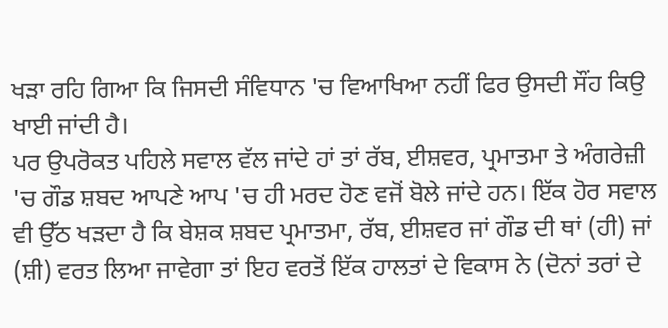ਖੜਾ ਰਹਿ ਗਿਆ ਕਿ ਜਿਸਦੀ ਸੰਵਿਧਾਨ 'ਚ ਵਿਆਖਿਆ ਨਹੀਂ ਫਿਰ ਉਸਦੀ ਸੌਂਹ ਕਿਉ ਖਾਈ ਜਾਂਦੀ ਹੈ।
ਪਰ ਉਪਰੋਕਤ ਪਹਿਲੇ ਸਵਾਲ ਵੱਲ ਜਾਂਦੇ ਹਾਂ ਤਾਂ ਰੱਬ, ਈਸ਼ਵਰ, ਪ੍ਰਮਾਤਮਾ ਤੇ ਅੰਗਰੇਜ਼ੀ 'ਚ ਗੌਡ ਸ਼ਬਦ ਆਪਣੇ ਆਪ 'ਚ ਹੀ ਮਰਦ ਹੋਣ ਵਜੋਂ ਬੋਲੇ ਜਾਂਦੇ ਹਨ। ਇੱਕ ਹੋਰ ਸਵਾਲ ਵੀ ਉੱਠ ਖੜਦਾ ਹੈ ਕਿ ਬੇਸ਼ਕ ਸ਼ਬਦ ਪ੍ਰਮਾਤਮਾ, ਰੱਬ, ਈਸ਼ਵਰ ਜਾਂ ਗੌਡ ਦੀ ਥਾਂ (ਹੀ) ਜਾਂ (ਸ਼ੀ) ਵਰਤ ਲਿਆ ਜਾਵੇਗਾ ਤਾਂ ਇਹ ਵਰਤੋਂ ਇੱਕ ਹਾਲਤਾਂ ਦੇ ਵਿਕਾਸ ਨੇ (ਦੋਨਾਂ ਤਰਾਂ ਦੇ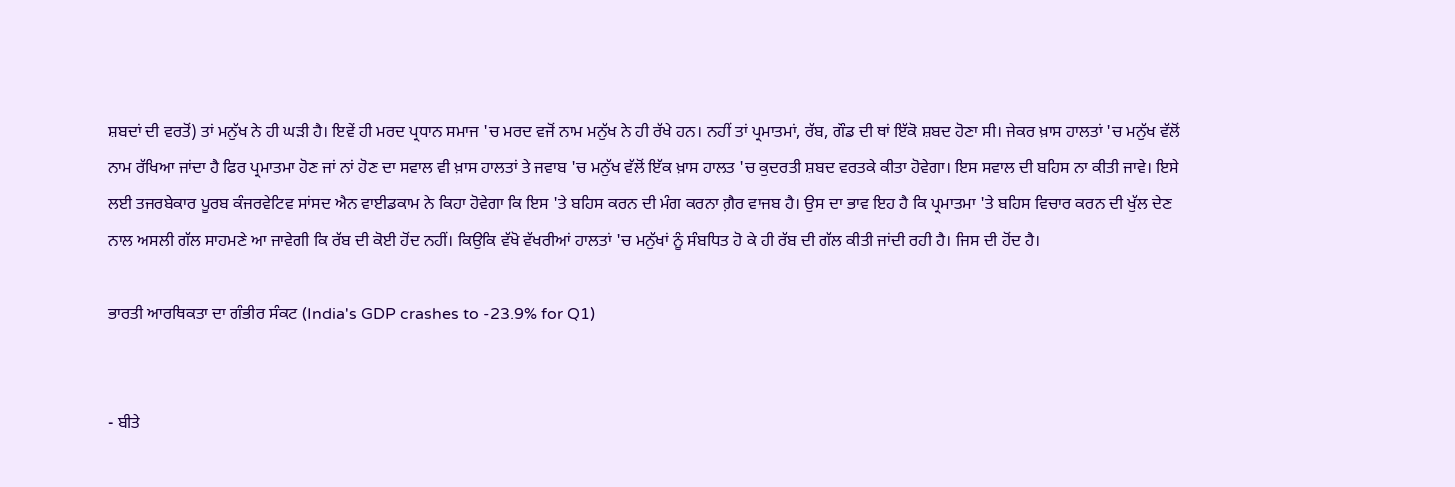ਸ਼ਬਦਾਂ ਦੀ ਵਰਤੋਂ) ਤਾਂ ਮਨੁੱਖ ਨੇ ਹੀ ਘੜੀ ਹੈ। ਇਵੇਂ ਹੀ ਮਰਦ ਪ੍ਰਧਾਨ ਸਮਾਜ 'ਚ ਮਰਦ ਵਜੋਂ ਨਾਮ ਮਨੁੱਖ ਨੇ ਹੀ ਰੱਖੇ ਹਨ। ਨਹੀਂ ਤਾਂ ਪ੍ਰਮਾਤਮਾਂ, ਰੱਬ, ਗੌਡ ਦੀ ਥਾਂ ਇੱਕੋ ਸ਼ਬਦ ਹੋਣਾ ਸੀ। ਜੇਕਰ ਖ਼ਾਸ ਹਾਲਤਾਂ 'ਚ ਮਨੁੱਖ ਵੱਲੋਂ ਨਾਮ ਰੱਖਿਆ ਜਾਂਦਾ ਹੈ ਫਿਰ ਪ੍ਰਮਾਤਮਾ ਹੋਣ ਜਾਂ ਨਾਂ ਹੋਣ ਦਾ ਸਵਾਲ ਵੀ ਖ਼ਾਸ ਹਾਲਤਾਂ ਤੇ ਜਵਾਬ 'ਚ ਮਨੁੱਖ ਵੱਲੋਂ ਇੱਕ ਖ਼ਾਸ ਹਾਲਤ 'ਚ ਕੁਦਰਤੀ ਸ਼ਬਦ ਵਰਤਕੇ ਕੀਤਾ ਹੋਵੇਗਾ। ਇਸ ਸਵਾਲ ਦੀ ਬਹਿਸ ਨਾ ਕੀਤੀ ਜਾਵੇ। ਇਸੇ ਲਈ ਤਜਰਬੇਕਾਰ ਪੂਰਬ ਕੰਜਰਵੇਟਿਵ ਸਾਂਸਦ ਐਨ ਵਾਈਡਕਾਮ ਨੇ ਕਿਹਾ ਹੋਵੇਗਾ ਕਿ ਇਸ 'ਤੇ ਬਹਿਸ ਕਰਨ ਦੀ ਮੰਗ ਕਰਨਾ ਗ਼ੈਰ ਵਾਜਬ ਹੈ। ਉਸ ਦਾ ਭਾਵ ਇਹ ਹੈ ਕਿ ਪ੍ਰਮਾਤਮਾ 'ਤੇ ਬਹਿਸ ਵਿਚਾਰ ਕਰਨ ਦੀ ਖੁੱਲ ਦੇਣ ਨਾਲ ਅਸਲੀ ਗੱਲ ਸਾਹਮਣੇ ਆ ਜਾਵੇਗੀ ਕਿ ਰੱਬ ਦੀ ਕੋਈ ਹੋਂਦ ਨਹੀਂ। ਕਿਉਕਿ ਵੱਖੋ ਵੱਖਰੀਆਂ ਹਾਲਤਾਂ 'ਚ ਮਨੁੱਖਾਂ ਨੂੰ ਸੰਬਧਿਤ ਹੋ ਕੇ ਹੀ ਰੱਬ ਦੀ ਗੱਲ ਕੀਤੀ ਜਾਂਦੀ ਰਹੀ ਹੈ। ਜਿਸ ਦੀ ਹੋਂਦ ਹੈ।

ਭਾਰਤੀ ਆਰਥਿਕਤਾ ਦਾ ਗੰਭੀਰ ਸੰਕਟ (India's GDP crashes to -23.9% for Q1)


- ਬੀਤੇ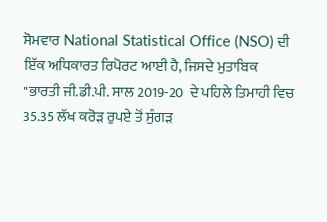ਸੋਮਵਾਰ National Statistical Office (NSO) ਦੀ ਇੱਕ ਅਧਿਕਾਰਤ ਰਿਪੋਰਟ ਆਈ ਹੈ, ਜਿਸਦੇ ਮੁਤਾਬਿਕ "ਭਾਰਤੀ ਜੀ.ਡੀ.ਪੀ. ਸਾਲ 2019-20  ਦੇ ਪਹਿਲੇ ਤਿਮਾਹੀ ਵਿਚ 35.35 ਲੱਖ ਕਰੋੜ ਰੁਪਏ ਤੋਂ ਸੁੰਗੜ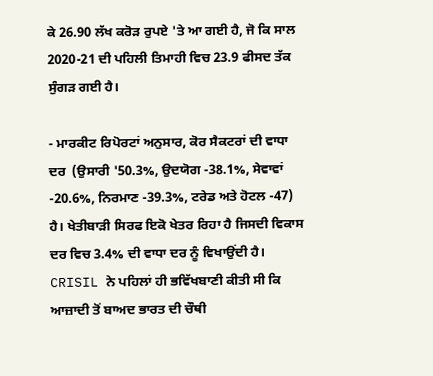ਕੇ 26.90 ਲੱਖ ਕਰੋੜ ਰੁਪਏ 'ਤੇ ਆ ਗਈ ਹੈ, ਜੋ ਕਿ ਸਾਲ 2020-21 ਦੀ ਪਹਿਲੀ ਤਿਮਾਹੀ ਵਿਚ 23.9 ਫੀਸਦ ਤੱਕ ਸੁੰਗੜ ਗਈ ਹੈ।

- ਮਾਰਕੀਟ ਰਿਪੋਰਟਾਂ ਅਨੁਸਾਰ, ਕੋਰ ਸੈਕਟਰਾਂ ਦੀ ਵਾਧਾ ਦਰ  (ਉਸਾਰੀ '50.3%, ਉਦਯੋਗ -38.1%, ਸੇਵਾਵਾਂ -20.6%, ਨਿਰਮਾਣ -39.3%, ਟਰੇਡ ਅਤੇ ਹੋਟਲ -47) ਹੈ। ਖੇਤੀਬਾੜੀ ਸਿਰਫ ਇਕੋ ਖੇਤਰ ਰਿਹਾ ਹੈ ਜਿਸਦੀ ਵਿਕਾਸ ਦਰ ਵਿਚ 3.4% ਦੀ ਵਾਧਾ ਦਰ ਨੂੰ ਵਿਖਾਉਂਦੀ ਹੈ। CRISIL ਨੇ ਪਹਿਲਾਂ ਹੀ ਭਵਿੱਖਬਾਣੀ ਕੀਤੀ ਸੀ ਕਿ ਆਜ਼ਾਦੀ ਤੋਂ ਬਾਅਦ ਭਾਰਤ ਦੀ ਚੌਥੀ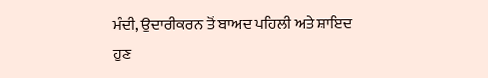ਮੰਦੀ, ਉਦਾਰੀਕਰਨ ਤੋਂ ਬਾਅਦ ਪਹਿਲੀ ਅਤੇ ਸ਼ਾਇਦ ਹੁਣ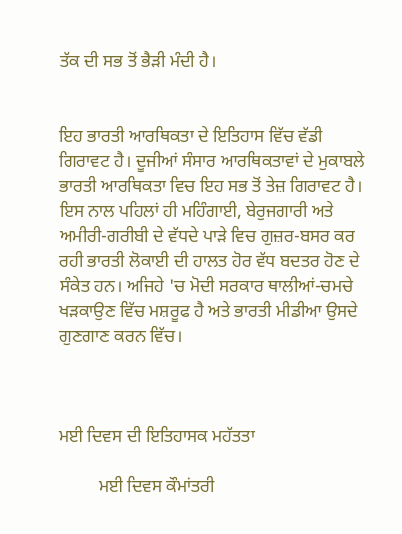ਤੱਕ ਦੀ ਸਭ ਤੋਂ ਭੈੜੀ ਮੰਦੀ ਹੈ।


ਇਹ ਭਾਰਤੀ ਆਰਥਿਕਤਾ ਦੇ ਇਤਿਹਾਸ ਵਿੱਚ ਵੱਡੀ ਗਿਰਾਵਟ ਹੈ। ਦੂਜੀਆਂ ਸੰਸਾਰ ਆਰਥਿਕਤਾਵਾਂ ਦੇ ਮੁਕਾਬਲੇ ਭਾਰਤੀ ਆਰਥਿਕਤਾ ਵਿਚ ਇਹ ਸਭ ਤੋਂ ਤੇਜ਼ ਗਿਰਾਵਟ ਹੈ। ਇਸ ਨਾਲ ਪਹਿਲਾਂ ਹੀ ਮਹਿੰਗਾਈ, ਬੇਰੁਜਗਾਰੀ ਅਤੇ ਅਮੀਰੀ-ਗਰੀਬੀ ਦੇ ਵੱਧਦੇ ਪਾੜੇ ਵਿਚ ਗੁਜ਼ਰ-ਬਸਰ ਕਰ ਰਹੀ ਭਾਰਤੀ ਲੋਕਾਈ ਦੀ ਹਾਲਤ ਹੋਰ ਵੱਧ ਬਦਤਰ ਹੋਣ ਦੇ ਸੰਕੇਤ ਹਨ। ਅਜਿਹੇ 'ਚ ਮੋਦੀ ਸਰਕਾਰ ਥਾਲੀਆਂ-ਚਮਚੇ ਖੜਕਾਉਣ ਵਿੱਚ ਮਸ਼ਰੂਫ ਹੈ ਅਤੇ ਭਾਰਤੀ ਮੀਡੀਆ ਉਸਦੇ ਗੁਣਗਾਣ ਕਰਨ ਵਿੱਚ।



ਮਈ ਦਿਵਸ ਦੀ ਇਤਿਹਾਸਕ ਮਹੱਤਤਾ

         ਮਈ ਦਿਵਸ ਕੌਮਾਂਤਰੀ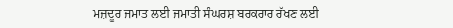ਮਜ਼ਦੂਰ ਜਮਾਤ ਲਈ ਜਮਾਤੀ ਸੰਘਰਸ਼ ਬਰਕਰਾਰ ਰੱਖਣ ਲਈ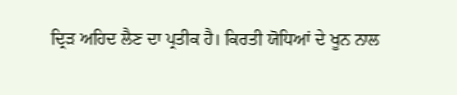ਦ੍ਰਿੜ ਅਹਿਦ ਲੈਣ ਦਾ ਪ੍ਰਤੀਕ ਹੈ। ਕਿਰਤੀ ਯੋਧਿਆਂ ਦੇ ਖੂਨ ਨਾਲ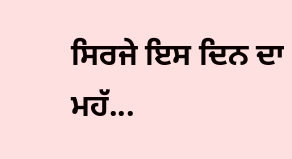ਸਿਰਜੇ ਇਸ ਦਿਨ ਦਾ ਮਹੱ...